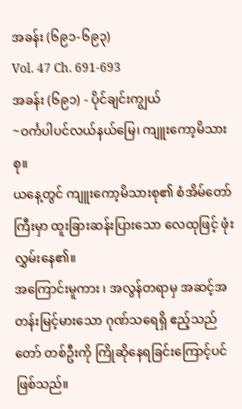အခန်း (၆၉၁-၆၉၃)
Vol. 47 Ch. 691-693
အခန်း (၆၉၁) - ပိုင်ချင်းကျွယ်
~ဝင်္ကပါပင်လယ်နယ်မြေ၊ ကျူးကော့မိသားစု။
ယနေ့တွင် ကျူးကော့မိသားစု၏ စံအိမ်တော်ကြီးမှာ ထူးခြားဆန်းပြားသော လေထုဖြင့် ဖုံးလွှမ်းနေ၏။
အကြောင်းမူကား ၊ အလွန်တရာမှ အဆင့်အတန်းမြင့်မားသော ဂုဏ်သရေရှိ ဧည့်သည်တော် တစ်ဦးကို ကြိုဆိုနေရခြင်းကြောင့်ပင် ဖြစ်သည်။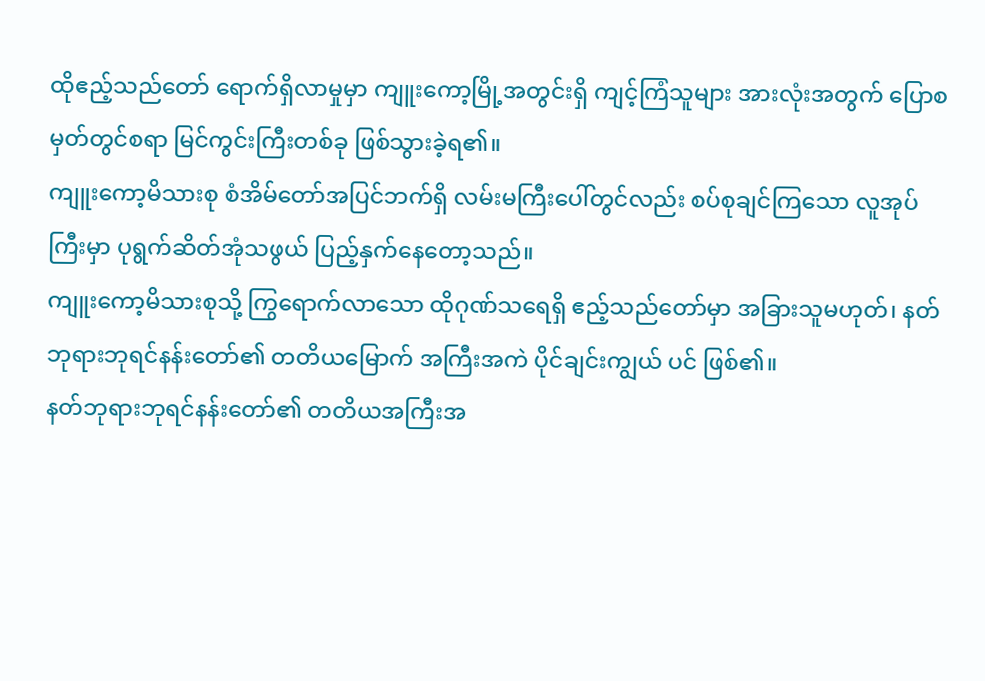ထိုဧည့်သည်တော် ရောက်ရှိလာမှုမှာ ကျူးကော့မြို့အတွင်းရှိ ကျင့်ကြံသူများ အားလုံးအတွက် ပြောစမှတ်တွင်စရာ မြင်ကွင်းကြီးတစ်ခု ဖြစ်သွားခဲ့ရ၏။
ကျူးကော့မိသားစု စံအိမ်တော်အပြင်ဘက်ရှိ လမ်းမကြီးပေါ်တွင်လည်း စပ်စုချင်ကြသော လူအုပ်ကြီးမှာ ပုရွက်ဆိတ်အုံသဖွယ် ပြည့်နှက်နေတော့သည်။
ကျူးကော့မိသားစုသို့ ကြွရောက်လာသော ထိုဂုဏ်သရေရှိ ဧည့်သည်တော်မှာ အခြားသူမဟုတ်၊ နတ်ဘုရားဘုရင်နန်းတော်၏ တတိယမြောက် အကြီးအကဲ ပိုင်ချင်းကျွယ် ပင် ဖြစ်၏။
နတ်ဘုရားဘုရင်နန်းတော်၏ တတိယအကြီးအ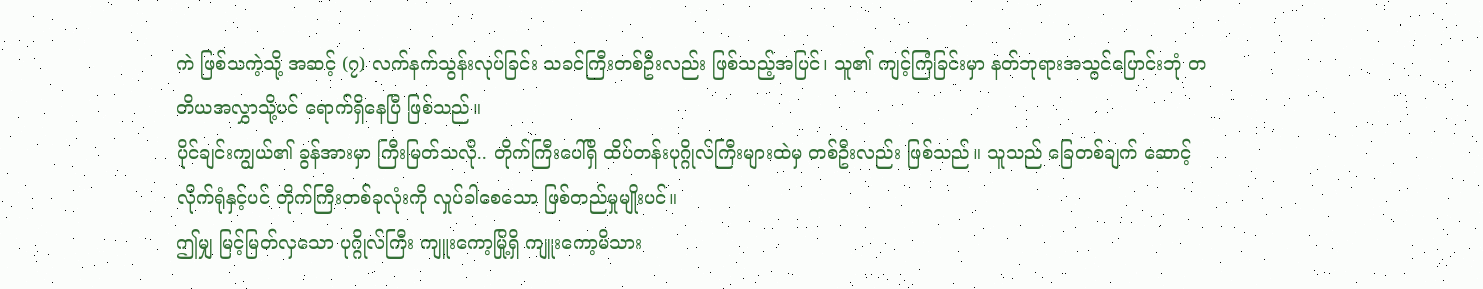ကဲ ဖြစ်သကဲ့သို့ အဆင့် (၇) လက်နက်သွန်းလုပ်ခြင်း သခင်ကြီးတစ်ဦးလည်း ဖြစ်သည့်အပြင်၊ သူ၏ ကျင့်ကြံခြင်းမှာ နတ်ဘုရားအသွင်ပြောင်းဘုံ တတိယအလွှာသို့ပင် ရောက်ရှိနေပြီ ဖြစ်သည်။
ပိုင်ချင်းကျွယ်၏ ခွန်အားမှာ ကြီးမြတ်သလို.. တိုက်ကြီးပေါ်ရှိ ထိပ်တန်းပုဂ္ဂိုလ်ကြီးများထဲမှ တစ်ဦးလည်း ဖြစ်သည်။ သူသည် ခြေတစ်ချက် ဆောင့်လိုက်ရုံနှင့်ပင် တိုက်ကြီးတစ်ခုလုံးကို လှုပ်ခါစေသော ဖြစ်တည်မှုမျိုးပင်။
ဤမျှ မြင့်မြတ်လှသော ပုဂ္ဂိုလ်ကြီး ကျူးကော့မြို့ရှိ ကျူးကော့မိသား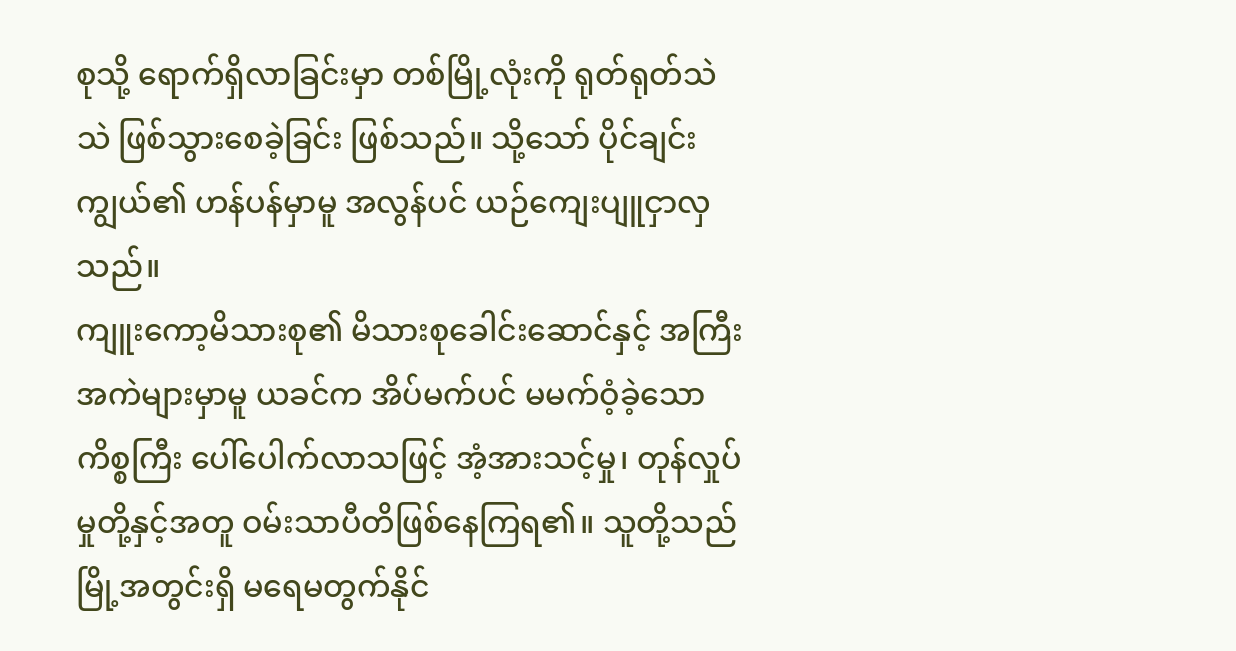စုသို့ ရောက်ရှိလာခြင်းမှာ တစ်မြို့လုံးကို ရုတ်ရုတ်သဲသဲ ဖြစ်သွားစေခဲ့ခြင်း ဖြစ်သည်။ သို့သော် ပိုင်ချင်းကျွယ်၏ ဟန်ပန်မှာမူ အလွန်ပင် ယဉ်ကျေးပျူငှာလှသည်။
ကျူးကော့မိသားစု၏ မိသားစုခေါင်းဆောင်နှင့် အကြီးအကဲများမှာမူ ယခင်က အိပ်မက်ပင် မမက်ဝံ့ခဲ့သော ကိစ္စကြီး ပေါ်ပေါက်လာသဖြင့် အံ့အားသင့်မှု၊ တုန်လှုပ်မှုတို့နှင့်အတူ ဝမ်းသာပီတိဖြစ်နေကြရ၏။ သူတို့သည် မြို့အတွင်းရှိ မရေမတွက်နိုင်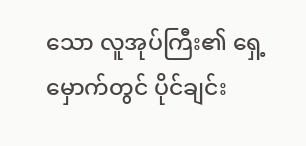သော လူအုပ်ကြီး၏ ရှေ့မှောက်တွင် ပိုင်ချင်း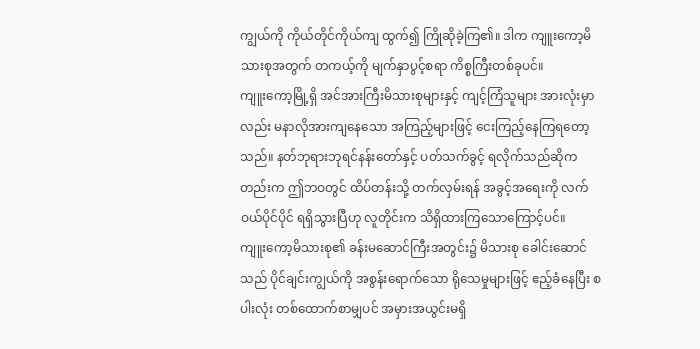ကျွယ်ကို ကိုယ်တိုင်ကိုယ်ကျ ထွက်၍ ကြိုဆိုခဲ့ကြ၏။ ဒါက ကျူးကော့မိသားစုအတွက် တကယ့်ကို မျက်နှာပွင့်စရာ ကိစ္စကြီးတစ်ခုပင်။
ကျူးကော့မြို့ရှိ အင်အားကြီးမိသားစုများနှင့် ကျင့်ကြံသူများ အားလုံးမှာလည်း မနာလိုအားကျနေသော အကြည့်များဖြင့် ငေးကြည့်နေကြရတော့သည်။ နတ်ဘုရားဘုရင်နန်းတော်နှင့် ပတ်သက်ခွင့် ရလိုက်သည်ဆိုကတည်းက ဤဘဝတွင် ထိပ်တန်းသို့ တက်လှမ်းရန် အခွင့်အရေးကို လက်ဝယ်ပိုင်ပိုင် ရရှိသွားပြီဟု လူတိုင်းက သိရှိထားကြသောကြောင့်ပင်။
ကျူးကော့မိသားစု၏ ခန်းမဆောင်ကြီးအတွင်း၌ မိသားစု ခေါင်းဆောင်သည် ပိုင်ချင်းကျွယ်ကို အစွန်းရောက်သော ရိုသေမှုများဖြင့် ဧည့်ခံနေပြီး စပါးလုံး တစ်ထောက်စာမျှပင် အမှားအယွင်းမရှိ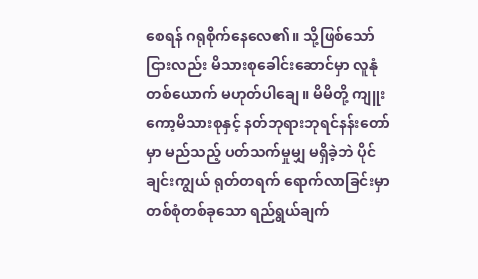စေရန် ဂရုစိုက်နေလေ၏။ သို့ဖြစ်သော်ငြားလည်း မိသားစုခေါင်းဆောင်မှာ လူနုံတစ်ယောက် မဟုတ်ပါချေ။ မိမိတို့ ကျူးကော့မိသားစုနှင့် နတ်ဘုရားဘုရင်နန်းတော်မှာ မည်သည့် ပတ်သက်မှုမျှ မရှိခဲ့ဘဲ ပိုင်ချင်းကျွယ် ရုတ်တရက် ရောက်လာခြင်းမှာ တစ်စုံတစ်ခုသော ရည်ရွယ်ချက်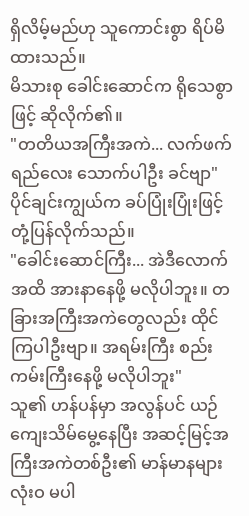ရှိလိမ့်မည်ဟု သူကောင်းစွာ ရိပ်မိထားသည်။
မိသားစု ခေါင်းဆောင်က ရိုသေစွာဖြင့် ဆိုလိုက်၏။
"တတိယအကြီးအကဲ... လက်ဖက်ရည်လေး သောက်ပါဦး ခင်ဗျာ"
ပိုင်ချင်းကျွယ်က ခပ်ပြုံးပြုံးဖြင့် တုံ့ပြန်လိုက်သည်။
"ခေါင်းဆောင်ကြီး... အဲဒီလောက်အထိ အားနာနေဖို့ မလိုပါဘူး။ တခြားအကြီးအကဲတွေလည်း ထိုင်ကြပါဦးဗျာ။ အရမ်းကြီး စည်းကမ်းကြီးနေဖို့ မလိုပါဘူး"
သူ၏ ဟန်ပန်မှာ အလွန်ပင် ယဉ်ကျေးသိမ်မွေ့နေပြီး အဆင့်မြင့်အကြီးအကဲတစ်ဦး၏ မာန်မာနများ လုံးဝ မပါ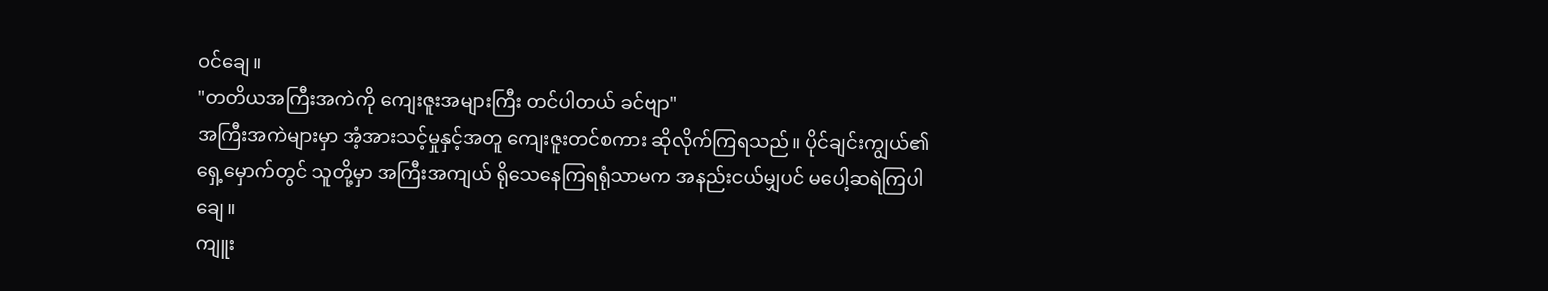ဝင်ချေ။
"တတိယအကြီးအကဲကို ကျေးဇူးအများကြီး တင်ပါတယ် ခင်ဗျာ"
အကြီးအကဲများမှာ အံ့အားသင့်မှုနှင့်အတူ ကျေးဇူးတင်စကား ဆိုလိုက်ကြရသည်။ ပိုင်ချင်းကျွယ်၏ ရှေ့မှောက်တွင် သူတို့မှာ အကြီးအကျယ် ရိုသေနေကြရရုံသာမက အနည်းငယ်မျှပင် မပေါ့ဆရဲကြပါချေ။
ကျူး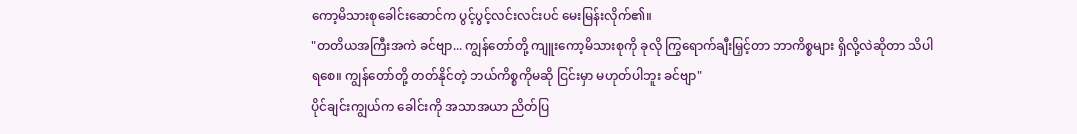ကော့မိသားစုခေါင်းဆောင်က ပွင့်ပွင့်လင်းလင်းပင် မေးမြန်းလိုက်၏။
"တတိယအကြီးအကဲ ခင်ဗျာ... ကျွန်တော်တို့ ကျူးကော့မိသားစုကို ခုလို ကြွရောက်ချီးမြှင့်တာ ဘာကိစ္စများ ရှိလို့လဲဆိုတာ သိပါရစေ။ ကျွန်တော်တို့ တတ်နိုင်တဲ့ ဘယ်ကိစ္စကိုမဆို ငြင်းမှာ မဟုတ်ပါဘူး ခင်ဗျာ"
ပိုင်ချင်းကျွယ်က ခေါင်းကို အသာအယာ ညိတ်ပြ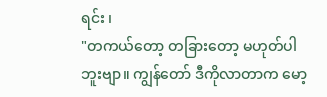ရင်း ၊
"တကယ်တော့ တခြားတော့ မဟုတ်ပါဘူးဗျာ။ ကျွန်တော် ဒီကိုလာတာက မော့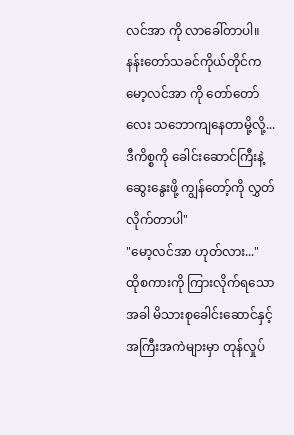လင်အာ ကို လာခေါ်တာပါ။ နန်းတော်သခင်ကိုယ်တိုင်က မော့လင်အာ ကို တော်တော်လေး သဘောကျနေတာမို့လို့... ဒီကိစ္စကို ခေါင်းဆောင်ကြီးနဲ့ ဆွေးနွေးဖို့ ကျွန်တော့်ကို လွှတ်လိုက်တာပါ"
"မော့လင်အာ ဟုတ်လား..."
ထိုစကားကို ကြားလိုက်ရသောအခါ မိသားစုခေါင်းဆောင်နှင့် အကြီးအကဲများမှာ တုန်လှုပ်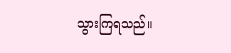သွားကြရသည်။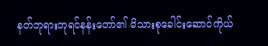နတ်ဘုရားဘုရင်နန်းတော်၏ မိသားစုခေါင်းဆောင်ကိုယ်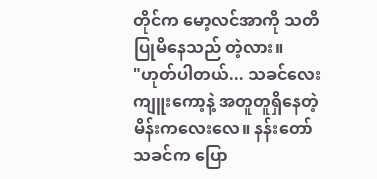တိုင်က မော့လင်အာကို သတိပြုမိနေသည် တဲ့လား။
"ဟုတ်ပါတယ်... သခင်လေးကျူးကော့နဲ့ အတူတူရှိနေတဲ့ မိန်းကလေးလေ။ နန်းတော်သခင်က ပြော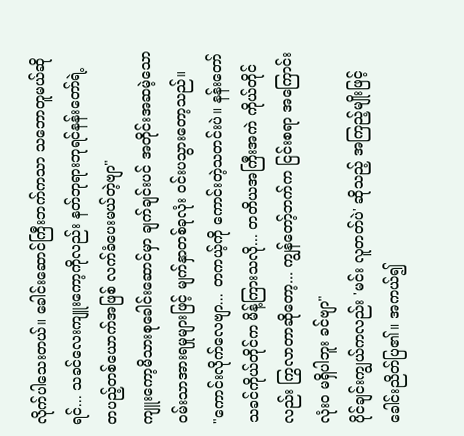လိုက်ပါသေးတယ်။ ခေါင်းဆောင်ကြီးဘက်ကသာ သဘောတူမယ်ဆိုရင်... သခင်လေးကျူးကော့ကိုလည်း နတ်ဘုရားဘုရင်နန်းတော်ရဲ့ တပည့်တစ်ယောက်အဖြစ် လက်ခံပေးမယ်တဲ့ဗျာ"
ကျူးကော့မိသားစုခေါင်းဆောင်မှာ ချက်ချင်းပင် အတိုင်းအဆမဲ့သော ဝမ်းသာအားရမှုများဖြင့် မျက်နှာတစ်ခုလုံး ဝင်းပသွားတော့သည်။
"ကောင်းလိုက်လေဗျာ... တကယ့်ကို ကောင်းတဲ့သတင်းပဲ။ နန်းတော်သခင်ကိုယ်တိုင်က မိန့်ကြားသလို... တတိယအကြီးအကဲ ကိုယ်တိုင်လည်း ကြွလာတာဆိုတော့... ကျွန်တော့်ဘက်က ငြင်းစရာ အကြောင်း လုံးဝ မရှိပါဘူး ခင်ဗျာ"
ပိုင်ချင်းကျွယ်ကလည်း 'မင်း လူတတ်ပဲ' ဆိုသည့် အကြည့်မျိုးဖြင့် ခေါင်းညိတ်ပြ၏။ အကယ်၍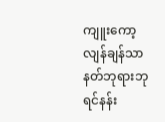ကျူးကော့လျန်ချန်သာ နတ်ဘုရားဘုရင်နန်း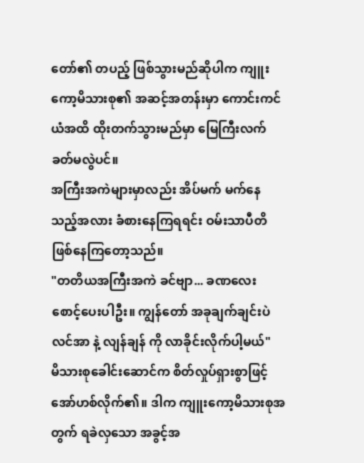တော်၏ တပည့် ဖြစ်သွားမည်ဆိုပါက ကျူးကော့မိသားစု၏ အဆင့်အတန်းမှာ ကောင်းကင်ယံအထိ ထိုးတက်သွားမည်မှာ မြေကြီးလက်ခတ်မလွဲပင်။
အကြီးအကဲများမှာလည်း အိပ်မက် မက်နေသည့်အလား ခံစားနေကြရရင်း ဝမ်းသာပီတိ ဖြစ်နေကြတော့သည်။
"တတိယအကြီးအကဲ ခင်ဗျာ... ခဏလေး စောင့်ပေးပါဦး။ ကျွန်တော် အခုချက်ချင်းပဲ လင်အာ နဲ့ လျန်ချန် ကို လာခိုင်းလိုက်ပါ့မယ်"
မိသားစုခေါင်းဆောင်က စိတ်လှုပ်ရှားစွာဖြင့် အော်ဟစ်လိုက်၏။ ဒါက ကျူးကော့မိသားစုအတွက် ရခဲလှသော အခွင့်အ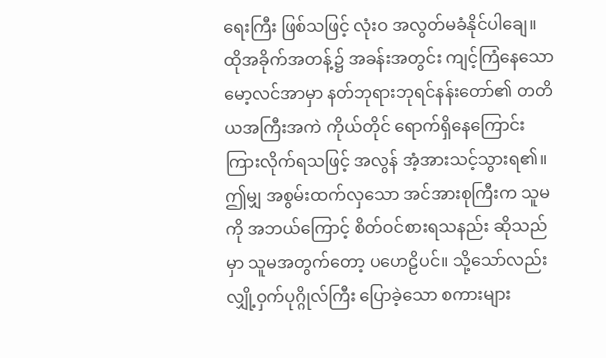ရေးကြီး ဖြစ်သဖြင့် လုံးဝ အလွတ်မခံနိုင်ပါချေ။
ထိုအခိုက်အတန့်၌ အခန်းအတွင်း ကျင့်ကြံနေသော မော့လင်အာမှာ နတ်ဘုရားဘုရင်နန်းတော်၏ တတိယအကြီးအကဲ ကိုယ်တိုင် ရောက်ရှိနေကြောင်း ကြားလိုက်ရသဖြင့် အလွန် အံ့အားသင့်သွားရ၏။
ဤမျှ အစွမ်းထက်လှသော အင်အားစုကြီးက သူမကို အဘယ်ကြောင့် စိတ်ဝင်စားရသနည်း ဆိုသည်မှာ သူမအတွက်တော့ ပဟေဠိပင်။ သို့သော်လည်း လျှို့ဝှက်ပုဂ္ဂိုလ်ကြီး ပြောခဲ့သော စကားများ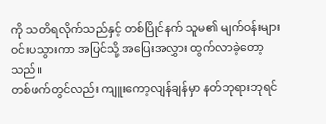ကို သတိရလိုက်သည်နှင့် တစ်ပြိုင်နက် သူမ၏ မျက်ဝန်းများ ဝင်းပသွားကာ အပြင်သို့ အပြေးအလွှား ထွက်လာခဲ့တော့သည်။
တစ်ဖက်တွင်လည်း ကျူးကော့လျန်ချန်မှာ နတ်ဘုရားဘုရင်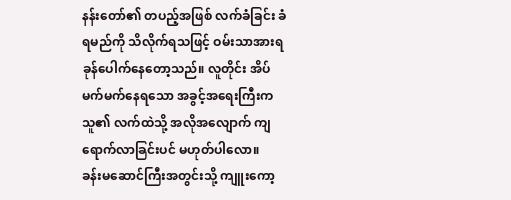နန်းတော်၏ တပည့်အဖြစ် လက်ခံခြင်း ခံရမည်ကို သိလိုက်ရသဖြင့် ဝမ်းသာအားရ ခုန်ပေါက်နေတော့သည်။ လူတိုင်း အိပ်မက်မက်နေရသော အခွင့်အရေးကြီးက သူ၏ လက်ထဲသို့ အလိုအလျောက် ကျရောက်လာခြင်းပင် မဟုတ်ပါလော။
ခန်းမဆောင်ကြီးအတွင်းသို့ ကျူးကော့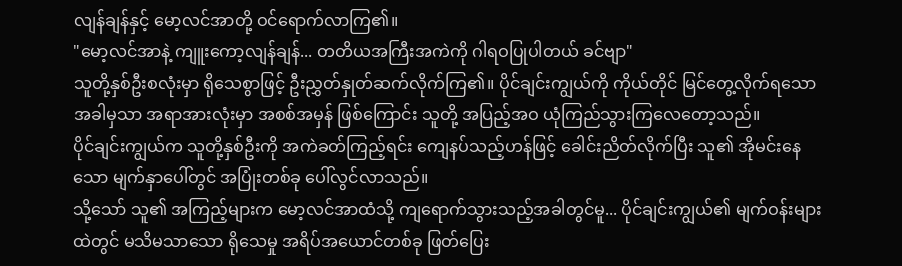လျန်ချန်နှင့် မော့လင်အာတို့ ဝင်ရောက်လာကြ၏။
"မော့လင်အာနဲ့ ကျူးကော့လျန်ချန်... တတိယအကြီးအကဲကို ဂါရဝပြုပါတယ် ခင်ဗျာ"
သူတို့နှစ်ဦးစလုံးမှာ ရိုသေစွာဖြင့် ဦးညွှတ်နှုတ်ဆက်လိုက်ကြ၏။ ပိုင်ချင်းကျွယ်ကို ကိုယ်တိုင် မြင်တွေ့လိုက်ရသောအခါမှသာ အရာအားလုံးမှာ အစစ်အမှန် ဖြစ်ကြောင်း သူတို့ အပြည့်အဝ ယုံကြည်သွားကြလေတော့သည်။
ပိုင်ချင်းကျွယ်က သူတို့နှစ်ဦးကို အကဲခတ်ကြည့်ရင်း ကျေနပ်သည့်ဟန်ဖြင့် ခေါင်းညိတ်လိုက်ပြီး သူ၏ အိုမင်းနေသော မျက်နှာပေါ်တွင် အပြုံးတစ်ခု ပေါ်လွင်လာသည်။
သို့သော် သူ၏ အကြည့်များက မော့လင်အာထံသို့ ကျရောက်သွားသည့်အခါတွင်မူ... ပိုင်ချင်းကျွယ်၏ မျက်ဝန်းများထဲတွင် မသိမသာသော ရိုသေမှု အရိပ်အယောင်တစ်ခု ဖြတ်ပြေး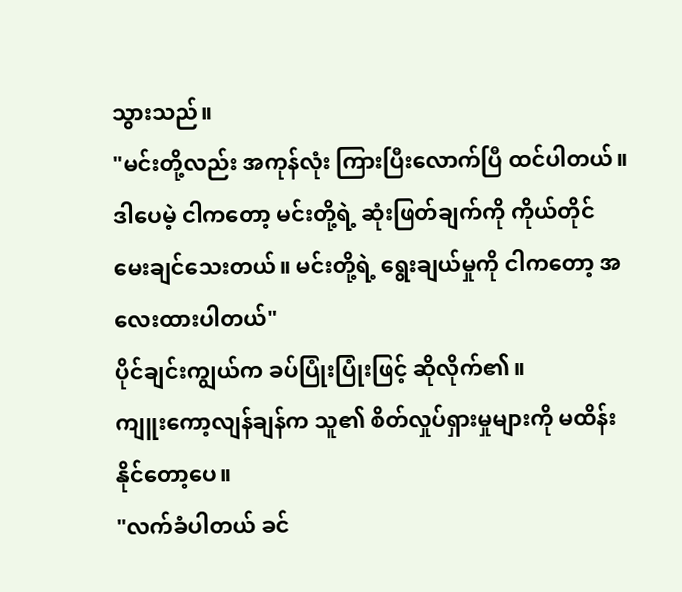သွားသည်။
"မင်းတို့လည်း အကုန်လုံး ကြားပြီးလောက်ပြီ ထင်ပါတယ်။ ဒါပေမဲ့ ငါကတော့ မင်းတို့ရဲ့ ဆုံးဖြတ်ချက်ကို ကိုယ်တိုင် မေးချင်သေးတယ်။ မင်းတို့ရဲ့ ရွေးချယ်မှုကို ငါကတော့ အလေးထားပါတယ်"
ပိုင်ချင်းကျွယ်က ခပ်ပြုံးပြုံးဖြင့် ဆိုလိုက်၏။
ကျူးကော့လျန်ချန်က သူ၏ စိတ်လှုပ်ရှားမှုများကို မထိန်းနိုင်တော့ပေ။
"လက်ခံပါတယ် ခင်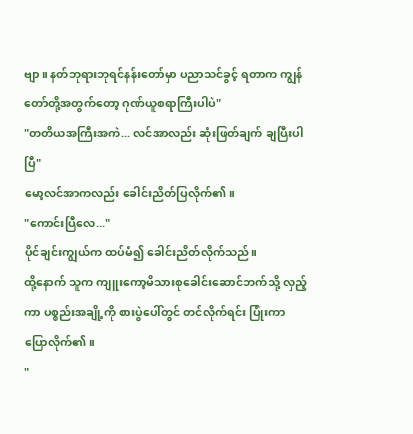ဗျာ။ နတ်ဘုရားဘုရင်နန်းတော်မှာ ပညာသင်ခွင့် ရတာက ကျွန်တော်တို့အတွက်တော့ ဂုဏ်ယူစရာကြီးပါပဲ"
"တတိယအကြီးအကဲ... လင်အာလည်း ဆုံးဖြတ်ချက် ချပြီးပါပြီ"
မော့လင်အာကလည်း ခေါင်းညိတ်ပြလိုက်၏။
"ကောင်းပြီလေ..."
ပိုင်ချင်းကျွယ်က ထပ်မံ၍ ခေါင်းညိတ်လိုက်သည်။
ထို့နောက် သူက ကျူးကော့မိသားစုခေါင်းဆောင်ဘက်သို့ လှည့်ကာ ပစ္စည်းအချို့ကို စားပွဲပေါ်တွင် တင်လိုက်ရင်း ပြုံးကာ ပြောလိုက်၏။
"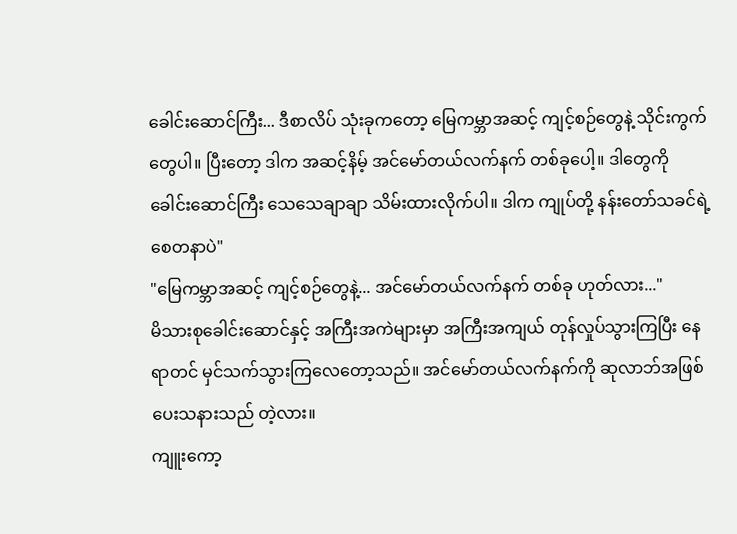ခေါင်းဆောင်ကြီး... ဒီစာလိပ် သုံးခုကတော့ မြေကမ္ဘာအဆင့် ကျင့်စဉ်တွေနဲ့ သိုင်းကွက်တွေပါ။ ပြီးတော့ ဒါက အဆင့်နိမ့် အင်မော်တယ်လက်နက် တစ်ခုပေါ့။ ဒါတွေကို ခေါင်းဆောင်ကြီး သေသေချာချာ သိမ်းထားလိုက်ပါ။ ဒါက ကျုပ်တို့ နန်းတော်သခင်ရဲ့ စေတနာပဲ"
"မြေကမ္ဘာအဆင့် ကျင့်စဉ်တွေနဲ့... အင်မော်တယ်လက်နက် တစ်ခု ဟုတ်လား..."
မိသားစုခေါင်းဆောင်နှင့် အကြီးအကဲများမှာ အကြီးအကျယ် တုန်လှုပ်သွားကြပြီး နေရာတင် မှင်သက်သွားကြလေတော့သည်။ အင်မော်တယ်လက်နက်ကို ဆုလာဘ်အဖြစ် ပေးသနားသည် တဲ့လား။
ကျူးကော့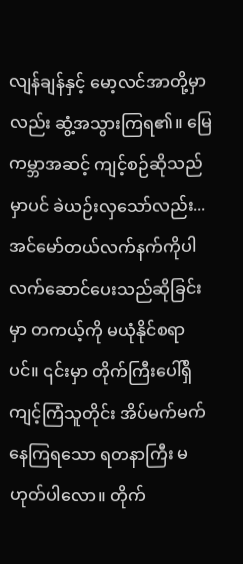လျန်ချန်နှင့် မော့လင်အာတို့မှာလည်း ဆွံ့အသွားကြရ၏။ မြေကမ္ဘာအဆင့် ကျင့်စဉ်ဆိုသည်မှာပင် ခဲယဉ်းလှသော်လည်း... အင်မော်တယ်လက်နက်ကိုပါ လက်ဆောင်ပေးသည်ဆိုခြင်းမှာ တကယ့်ကို မယုံနိုင်စရာပင်။ ၎င်းမှာ တိုက်ကြီးပေါ်ရှိ ကျင့်ကြံသူတိုင်း အိပ်မက်မက်နေကြရသော ရတနာကြီး မဟုတ်ပါလော။ တိုက်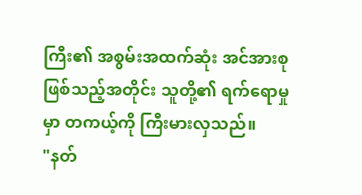ကြီး၏ အစွမ်းအထက်ဆုံး အင်အားစု ဖြစ်သည့်အတိုင်း သူတို့၏ ရက်ရောမှုမှာ တကယ့်ကို ကြီးမားလှသည်။
"နတ်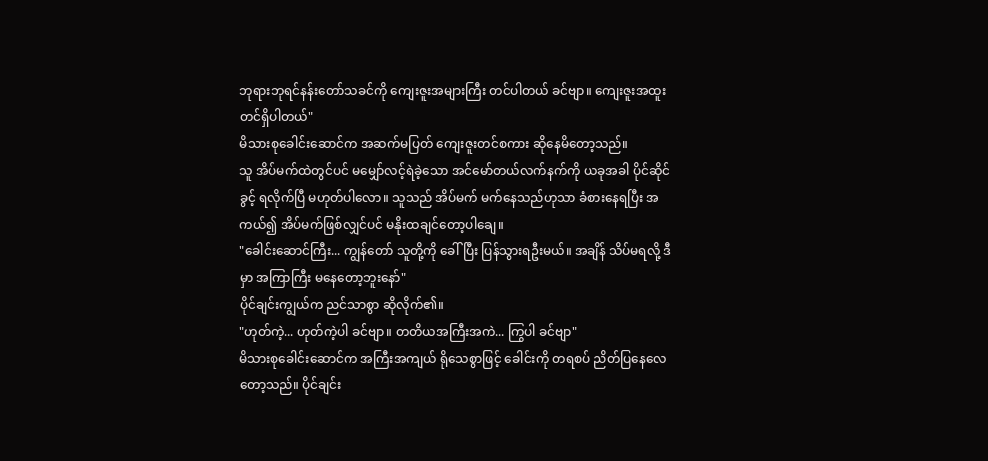ဘုရားဘုရင်နန်းတော်သခင်ကို ကျေးဇူးအများကြီး တင်ပါတယ် ခင်ဗျာ။ ကျေးဇူးအထူး တင်ရှိပါတယ်"
မိသားစုခေါင်းဆောင်က အဆက်မပြတ် ကျေးဇူးတင်စကား ဆိုနေမိတော့သည်။
သူ အိပ်မက်ထဲတွင်ပင် မမျှော်လင့်ရဲခဲ့သော အင်မော်တယ်လက်နက်ကို ယခုအခါ ပိုင်ဆိုင်ခွင့် ရလိုက်ပြီ မဟုတ်ပါလော။ သူသည် အိပ်မက် မက်နေသည်ဟုသာ ခံစားနေရပြီး အကယ်၍ အိပ်မက်ဖြစ်လျှင်ပင် မနိုးထချင်တော့ပါချေ။
"ခေါင်းဆောင်ကြီး... ကျွန်တော် သူတို့ကို ခေါ်ပြီး ပြန်သွားရဦးမယ်။ အချိန် သိပ်မရလို့ ဒီမှာ အကြာကြီး မနေတော့ဘူးနော်"
ပိုင်ချင်းကျွယ်က ညင်သာစွာ ဆိုလိုက်၏။
"ဟုတ်ကဲ့... ဟုတ်ကဲ့ပါ ခင်ဗျာ။ တတိယအကြီးအကဲ... ကြွပါ ခင်ဗျာ"
မိသားစုခေါင်းဆောင်က အကြီးအကျယ် ရိုသေစွာဖြင့် ခေါင်းကို တရစပ် ညိတ်ပြနေလေတော့သည်။ ပိုင်ချင်း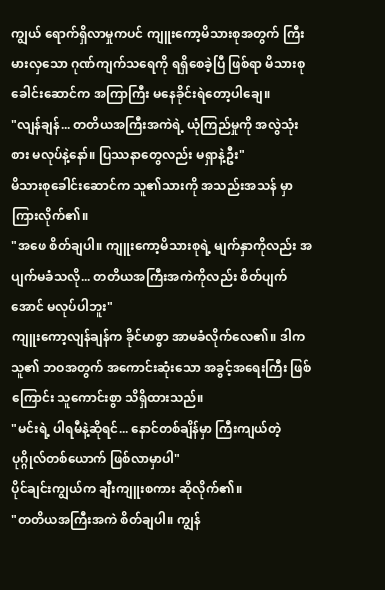ကျွယ် ရောက်ရှိလာမှုကပင် ကျူးကော့မိသားစုအတွက် ကြီးမားလှသော ဂုဏ်ကျက်သရေကို ရရှိစေခဲ့ပြီ ဖြစ်ရာ မိသားစုခေါင်းဆောင်က အကြာကြီး မနေခိုင်းရဲတော့ပါချေ။
"လျန်ချန်... တတိယအကြီးအကဲရဲ့ ယုံကြည်မှုကို အလွဲသုံးစား မလုပ်နဲ့နော်။ ပြဿနာတွေလည်း မရှာနဲ့ဦး"
မိသားစုခေါင်းဆောင်က သူ၏သားကို အသည်းအသန် မှာကြားလိုက်၏။
"အဖေ စိတ်ချပါ။ ကျူးကော့မိသားစုရဲ့ မျက်နှာကိုလည်း အပျက်မခံသလို... တတိယအကြီးအကဲကိုလည်း စိတ်ပျက်အောင် မလုပ်ပါဘူး"
ကျူးကော့လျန်ချန်က ခိုင်မာစွာ အာမခံလိုက်လေ၏။ ဒါက သူ၏ ဘဝအတွက် အကောင်းဆုံးသော အခွင့်အရေးကြီး ဖြစ်ကြောင်း သူကောင်းစွာ သိရှိထားသည်။
"မင်းရဲ့ ပါရမီနဲ့ဆိုရင်... နောင်တစ်ချိန်မှာ ကြီးကျယ်တဲ့ ပုဂ္ဂိုလ်တစ်ယောက် ဖြစ်လာမှာပါ"
ပိုင်ချင်းကျွယ်က ချီးကျူးစကား ဆိုလိုက်၏။
"တတိယအကြီးအကဲ စိတ်ချပါ။ ကျွန်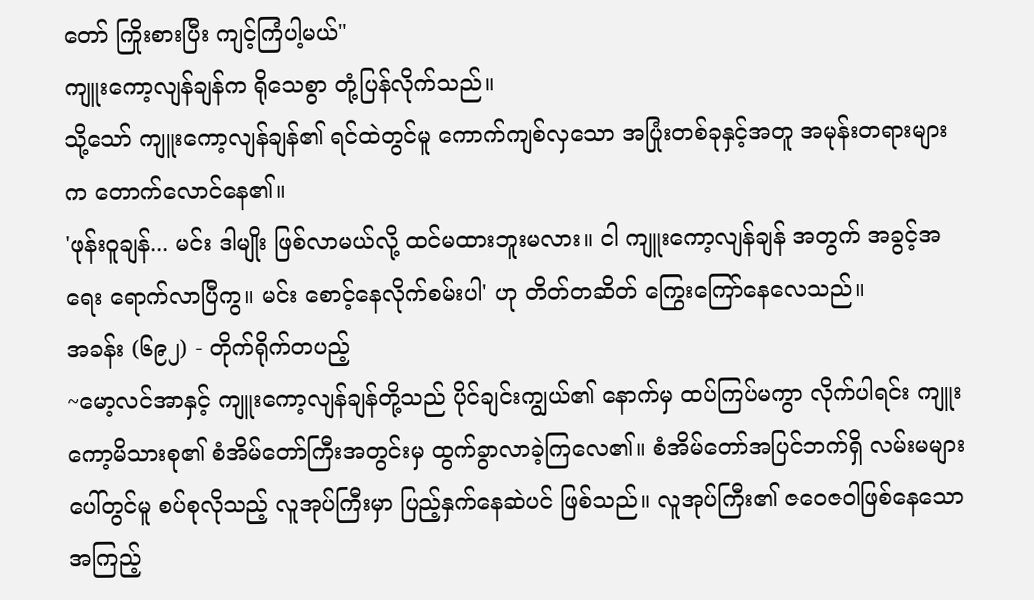တော် ကြိုးစားပြီး ကျင့်ကြံပါ့မယ်"
ကျူးကော့လျန်ချန်က ရိုသေစွာ တုံ့ပြန်လိုက်သည်။
သို့သော် ကျူးကော့လျန်ချန်၏ ရင်ထဲတွင်မူ ကောက်ကျစ်လှသော အပြုံးတစ်ခုနှင့်အတူ အမုန်းတရားများက တောက်လောင်နေ၏။
'ဖုန်းဝူချန်... မင်း ဒါမျိုး ဖြစ်လာမယ်လို့ ထင်မထားဘူးမလား။ ငါ ကျူးကော့လျန်ချန် အတွက် အခွင့်အရေး ရောက်လာပြီကွ။ မင်း စောင့်နေလိုက်စမ်းပါ' ဟု တိတ်တဆိတ် ကြွေးကြော်နေလေသည်။
အခန်း (၆၉၂) - တိုက်ရိုက်တပည့်
~မော့လင်အာနှင့် ကျူးကော့လျန်ချန်တို့သည် ပိုင်ချင်းကျွယ်၏ နောက်မှ ထပ်ကြပ်မကွာ လိုက်ပါရင်း ကျူးကော့မိသားစု၏ စံအိမ်တော်ကြီးအတွင်းမှ ထွက်ခွာလာခဲ့ကြလေ၏။ စံအိမ်တော်အပြင်ဘက်ရှိ လမ်းမများပေါ်တွင်မူ စပ်စုလိုသည့် လူအုပ်ကြီးမှာ ပြည့်နှက်နေဆဲပင် ဖြစ်သည်။ လူအုပ်ကြီး၏ ဇဝေဇဝါဖြစ်နေသော အကြည့်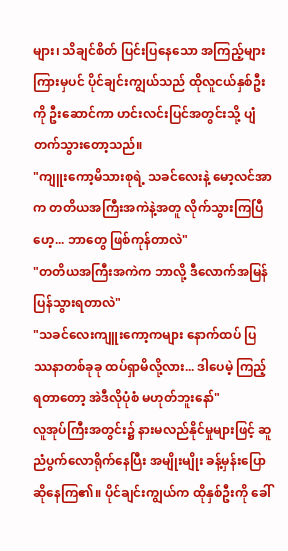များ၊ သိချင်စိတ် ပြင်းပြနေသော အကြည့်များကြားမှပင် ပိုင်ချင်းကျွယ်သည် ထိုလူငယ်နှစ်ဦးကို ဦးဆောင်ကာ ဟင်းလင်းပြင်အတွင်းသို့ ပျံတက်သွားတော့သည်။
"ကျူးကော့မိသားစုရဲ့ သခင်လေးနဲ့ မော့လင်အာက တတိယအကြီးအကဲနဲ့အတူ လိုက်သွားကြပြီဟေ့... ဘာတွေ ဖြစ်ကုန်တာလဲ"
"တတိယအကြီးအကဲက ဘာလို့ ဒီလောက်အမြန် ပြန်သွားရတာလဲ"
"သခင်လေးကျူးကော့ကများ နောက်ထပ် ပြဿနာတစ်ခုခု ထပ်ရှာမိလို့လား... ဒါပေမဲ့ ကြည့်ရတာတော့ အဲဒီလိုပုံစံ မဟုတ်ဘူးနော်"
လူအုပ်ကြီးအတွင်း၌ နားမလည်နိုင်မှုများဖြင့် ဆူညံပွက်လောရိုက်နေပြီး အမျိုးမျိုး ခန့်မှန်းပြောဆိုနေကြ၏။ ပိုင်ချင်းကျွယ်က ထိုနှစ်ဦးကို ခေါ်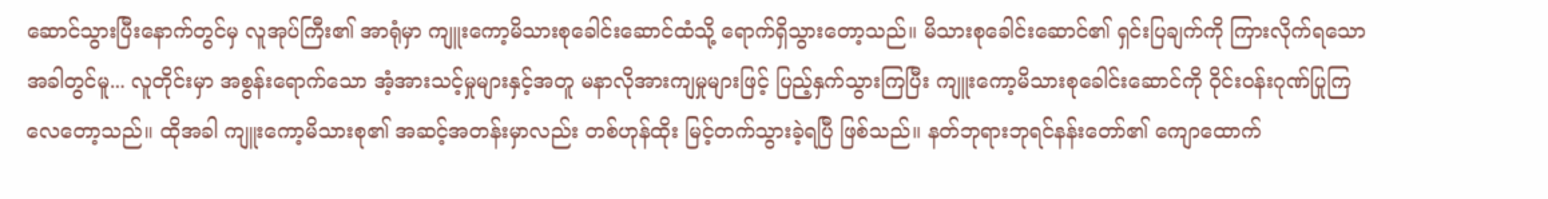ဆောင်သွားပြီးနောက်တွင်မှ လူအုပ်ကြီး၏ အာရုံမှာ ကျူးကော့မိသားစုခေါင်းဆောင်ထံသို့ ရောက်ရှိသွားတော့သည်။ မိသားစုခေါင်းဆောင်၏ ရှင်းပြချက်ကို ကြားလိုက်ရသောအခါတွင်မူ... လူတိုင်းမှာ အစွန်းရောက်သော အံ့အားသင့်မှုများနှင့်အတူ မနာလိုအားကျမှုများဖြင့် ပြည့်နှက်သွားကြပြီး ကျူးကော့မိသားစုခေါင်းဆောင်ကို ဝိုင်းဝန်းဂုဏ်ပြုကြလေတော့သည်။ ထိုအခါ ကျူးကော့မိသားစု၏ အဆင့်အတန်းမှာလည်း တစ်ဟုန်ထိုး မြင့်တက်သွားခဲ့ရပြီ ဖြစ်သည်။ နတ်ဘုရားဘုရင်နန်းတော်၏ ကျောထောက်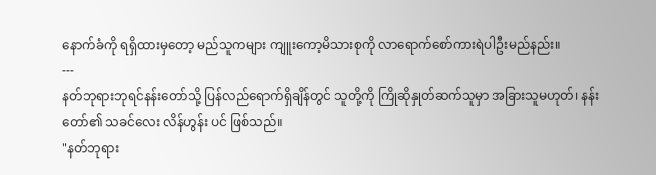နောက်ခံကို ရရှိထားမှတော့ မည်သူကများ ကျူးကော့မိသားစုကို လာရောက်စော်ကားရဲပါဦးမည်နည်း။
---
နတ်ဘုရားဘုရင်နန်းတော်သို့ ပြန်လည်ရောက်ရှိချိန်တွင် သူတို့ကို ကြိုဆိုနှုတ်ဆက်သူမှာ အခြားသူမဟုတ်၊ နန်းတော်၏ သခင်လေး လိန်ဟွန်း ပင် ဖြစ်သည်။
"နတ်ဘုရား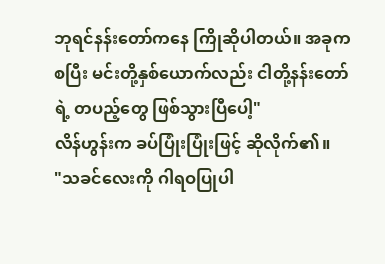ဘုရင်နန်းတော်ကနေ ကြိုဆိုပါတယ်။ အခုကစပြီး မင်းတို့နှစ်ယောက်လည်း ငါတို့နန်းတော်ရဲ့ တပည့်တွေ ဖြစ်သွားပြီပေါ့"
လိန်ဟွန်းက ခပ်ပြုံးပြုံးဖြင့် ဆိုလိုက်၏။
"သခင်လေးကို ဂါရဝပြုပါ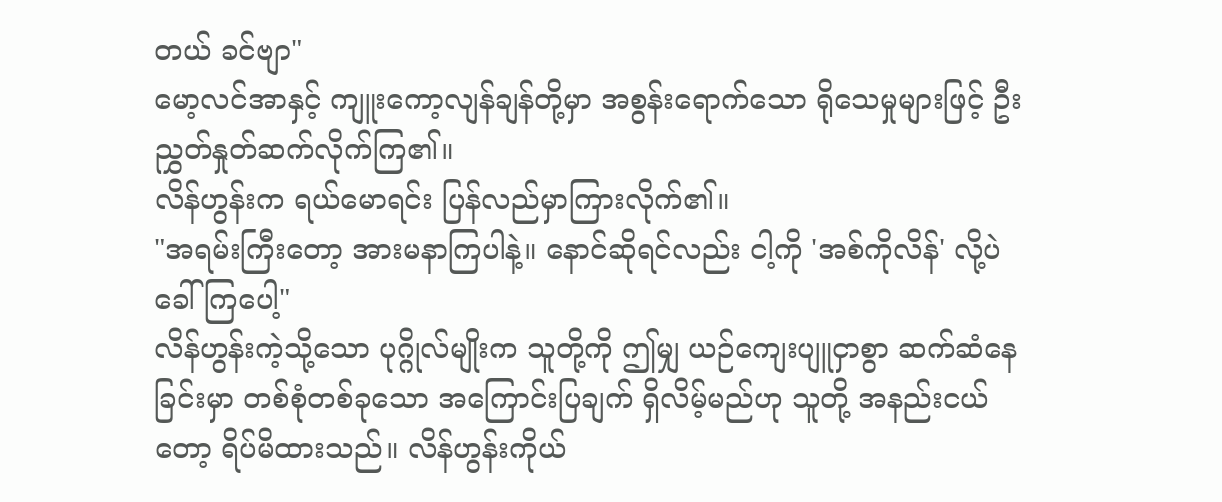တယ် ခင်ဗျာ"
မော့လင်အာနှင့် ကျူးကော့လျန်ချန်တို့မှာ အစွန်းရောက်သော ရိုသေမှုများဖြင့် ဦးညွှတ်နှုတ်ဆက်လိုက်ကြ၏။
လိန်ဟွန်းက ရယ်မောရင်း ပြန်လည်မှာကြားလိုက်၏။
"အရမ်းကြီးတော့ အားမနာကြပါနဲ့။ နောင်ဆိုရင်လည်း ငါ့ကို 'အစ်ကိုလိန်' လို့ပဲ ခေါ်ကြပေါ့"
လိန်ဟွန်းကဲ့သို့သော ပုဂ္ဂိုလ်မျိုးက သူတို့ကို ဤမျှ ယဉ်ကျေးပျူငှာစွာ ဆက်ဆံနေခြင်းမှာ တစ်စုံတစ်ခုသော အကြောင်းပြချက် ရှိလိမ့်မည်ဟု သူတို့ အနည်းငယ်တော့ ရိပ်မိထားသည်။ လိန်ဟွန်းကိုယ်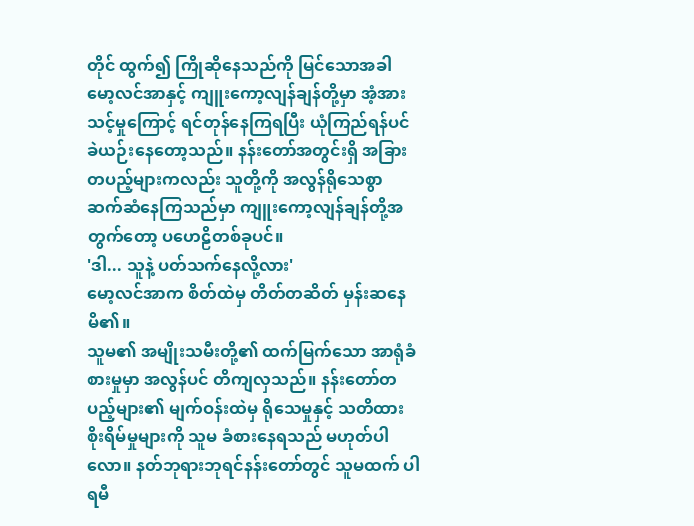တိုင် ထွက်၍ ကြိုဆိုနေသည်ကို မြင်သောအခါ မော့လင်အာနှင့် ကျူးကော့လျန်ချန်တို့မှာ အံ့အားသင့်မှုကြောင့် ရင်တုန်နေကြရပြီး ယုံကြည်ရန်ပင် ခဲယဉ်းနေတော့သည်။ နန်းတော်အတွင်းရှိ အခြားတပည့်များကလည်း သူတို့ကို အလွန်ရိုသေစွာ ဆက်ဆံနေကြသည်မှာ ကျူးကော့လျန်ချန်တို့အတွက်တော့ ပဟေဠိတစ်ခုပင်။
'ဒါ... သူနဲ့ ပတ်သက်နေလို့လား'
မော့လင်အာက စိတ်ထဲမှ တိတ်တဆိတ် မှန်းဆနေမိ၏။
သူမ၏ အမျိုးသမီးတို့၏ ထက်မြက်သော အာရုံခံစားမှုမှာ အလွန်ပင် တိကျလှသည်။ နန်းတော်တပည့်များ၏ မျက်ဝန်းထဲမှ ရိုသေမှုနှင့် သတိထားစိုးရိမ်မှုများကို သူမ ခံစားနေရသည် မဟုတ်ပါလော။ နတ်ဘုရားဘုရင်နန်းတော်တွင် သူမထက် ပါရမီ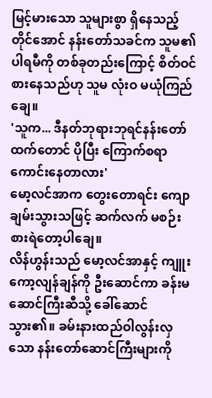မြင့်မားသော သူများစွာ ရှိနေသည့်တိုင်အောင် နန်းတော်သခင်က သူမ၏ ပါရမီကို တစ်ခုတည်းကြောင့် စိတ်ဝင်စားနေသည်ဟု သူမ လုံးဝ မယုံကြည်ချေ။
'သူက... ဒီနတ်ဘုရားဘုရင်နန်းတော်ထက်တောင် ပိုပြီး ကြောက်စရာကောင်းနေတာလား'
မော့လင်အာက တွေးတောရင်း ကျောချမ်းသွားသဖြင့် ဆက်လက် မစဉ်းစားရဲတော့ပါချေ။
လိန်ဟွန်းသည် မော့လင်အာနှင့် ကျူးကော့လျန်ချန်ကို ဦးဆောင်ကာ ခန်းမဆောင်ကြီးဆီသို့ ခေါ်ဆောင်သွား၏။ ခမ်းနားထည်ဝါလွန်းလှသော နန်းတော်ဆောင်ကြီးများကို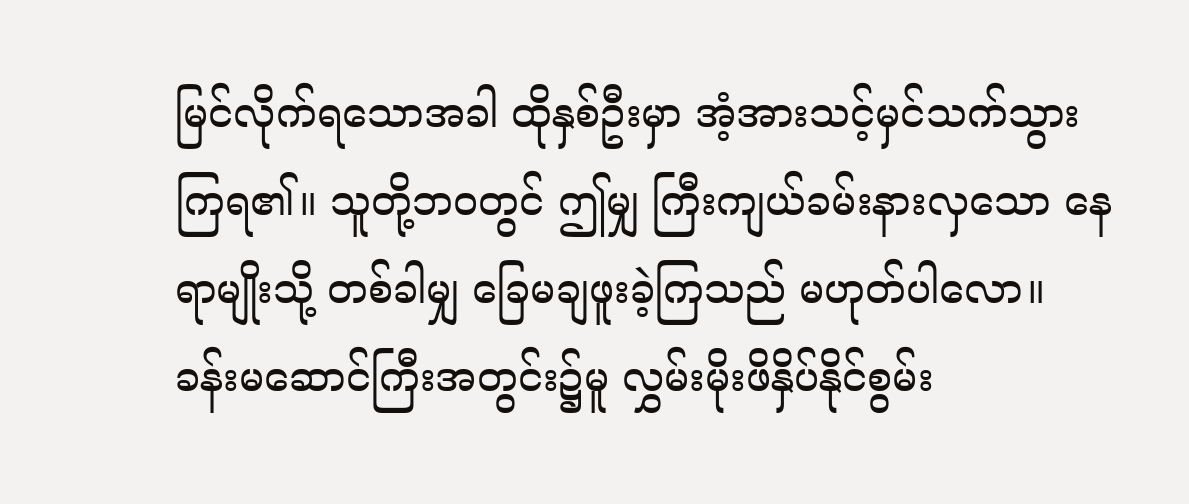မြင်လိုက်ရသောအခါ ထိုနှစ်ဦးမှာ အံ့အားသင့်မှင်သက်သွားကြရ၏။ သူတို့ဘဝတွင် ဤမျှ ကြီးကျယ်ခမ်းနားလှသော နေရာမျိုးသို့ တစ်ခါမျှ ခြေမချဖူးခဲ့ကြသည် မဟုတ်ပါလော။
ခန်းမဆောင်ကြီးအတွင်း၌မူ လွှမ်းမိုးဖိနှိပ်နိုင်စွမ်း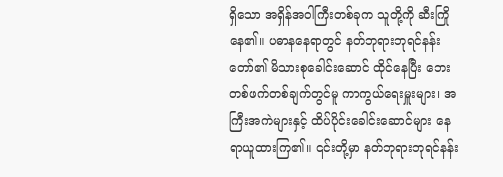ရှိသော အရှိန်အဝါကြီးတစ်ခုက သူတို့ကို ဆီးကြိုနေ၏။ ပဓာနနေရာတွင် နတ်ဘုရားဘုရင်နန်းတော်၏ မိသားစုခေါင်းဆောင် ထိုင်နေပြီး ဘေးတစ်ဖက်တစ်ချက်တွင်မူ ကာကွယ်ရေးမှူးများ၊ အကြီးအကဲများနှင့် ထိပ်ပိုင်းခေါင်းဆောင်များ နေရာယူထားကြ၏။ ၎င်းတို့မှာ နတ်ဘုရားဘုရင်နန်း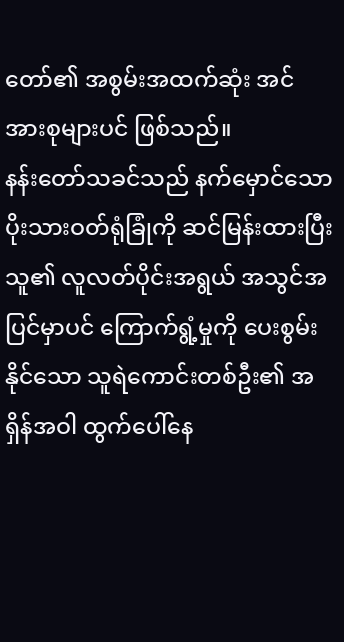တော်၏ အစွမ်းအထက်ဆုံး အင်အားစုများပင် ဖြစ်သည်။
နန်းတော်သခင်သည် နက်မှောင်သော ပိုးသားဝတ်ရုံခြုံကို ဆင်မြန်းထားပြီး သူ၏ လူလတ်ပိုင်းအရွယ် အသွင်အပြင်မှာပင် ကြောက်ရွံ့မှုကို ပေးစွမ်းနိုင်သော သူရဲကောင်းတစ်ဦး၏ အရှိန်အဝါ ထွက်ပေါ်နေ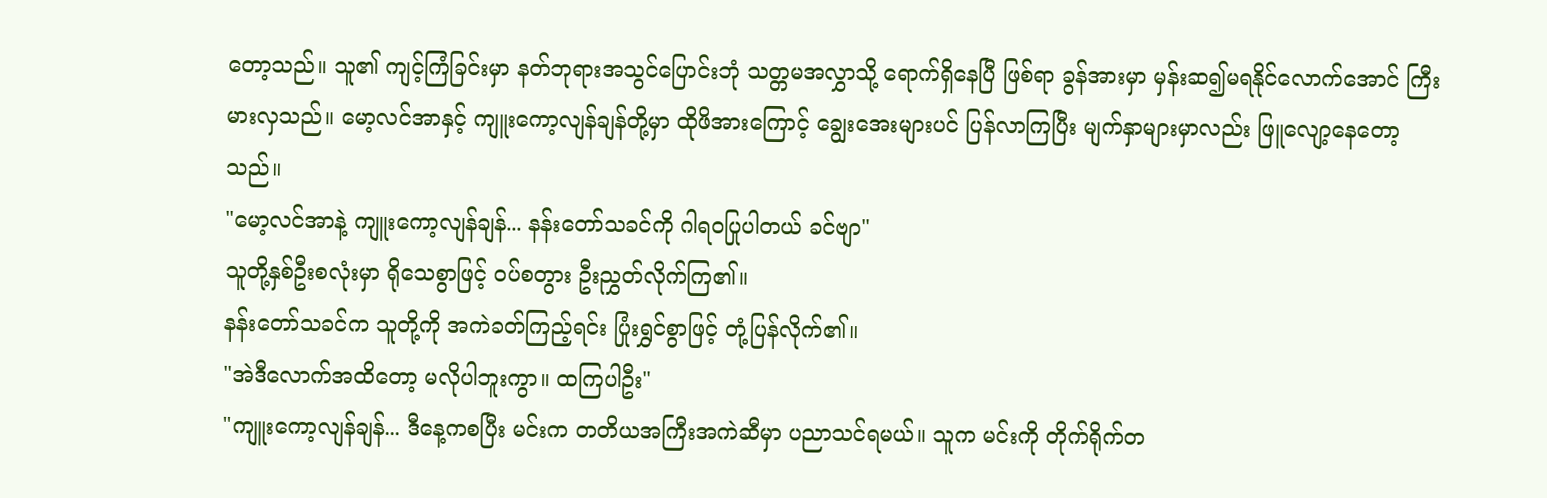တော့သည်။ သူ၏ ကျင့်ကြံခြင်းမှာ နတ်ဘုရားအသွင်ပြောင်းဘုံ သတ္တမအလွှာသို့ ရောက်ရှိနေပြီ ဖြစ်ရာ ခွန်အားမှာ မှန်းဆ၍မရနိုင်လောက်အောင် ကြီးမားလှသည်။ မော့လင်အာနှင့် ကျူးကော့လျန်ချန်တို့မှာ ထိုဖိအားကြောင့် ချွေးအေးများပင် ပြန်လာကြပြီး မျက်နှာများမှာလည်း ဖြူလျော့နေတော့သည်။
"မော့လင်အာနဲ့ ကျူးကော့လျန်ချန်... နန်းတော်သခင်ကို ဂါရဝပြုပါတယ် ခင်ဗျာ"
သူတို့နှစ်ဦးစလုံးမှာ ရိုသေစွာဖြင့် ဝပ်စတွား ဦးညွှတ်လိုက်ကြ၏။
နန်းတော်သခင်က သူတို့ကို အကဲခတ်ကြည့်ရင်း ပြုံးရွှင်စွာဖြင့် တုံ့ပြန်လိုက်၏။
"အဲဒီလောက်အထိတော့ မလိုပါဘူးကွာ။ ထကြပါဦး"
"ကျူးကော့လျန်ချန်... ဒီနေ့ကစပြီး မင်းက တတိယအကြီးအကဲဆီမှာ ပညာသင်ရမယ်။ သူက မင်းကို တိုက်ရိုက်တ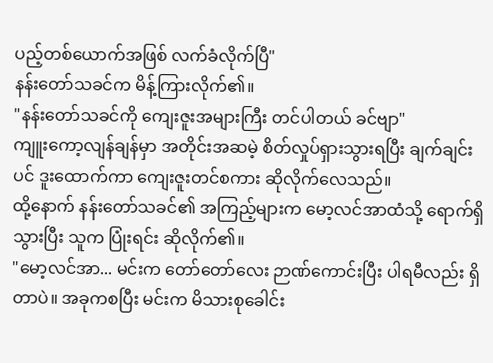ပည့်တစ်ယောက်အဖြစ် လက်ခံလိုက်ပြီ"
နန်းတော်သခင်က မိန့်ကြားလိုက်၏။
"နန်းတော်သခင်ကို ကျေးဇူးအများကြီး တင်ပါတယ် ခင်ဗျာ"
ကျူးကော့လျန်ချန်မှာ အတိုင်းအဆမဲ့ စိတ်လှုပ်ရှားသွားရပြီး ချက်ချင်းပင် ဒူးထောက်ကာ ကျေးဇူးတင်စကား ဆိုလိုက်လေသည်။
ထို့နောက် နန်းတော်သခင်၏ အကြည့်များက မော့လင်အာထံသို့ ရောက်ရှိသွားပြီး သူက ပြုံးရင်း ဆိုလိုက်၏။
"မော့လင်အာ... မင်းက တော်တော်လေး ဉာဏ်ကောင်းပြီး ပါရမီလည်း ရှိတာပဲ။ အခုကစပြီး မင်းက မိသားစုခေါင်း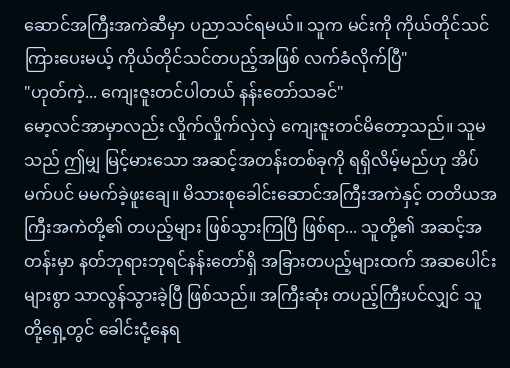ဆောင်အကြီးအကဲဆီမှာ ပညာသင်ရမယ်။ သူက မင်းကို ကိုယ်တိုင်သင်ကြားပေးမယ့် ကိုယ်တိုင်သင်တပည့်အဖြစ် လက်ခံလိုက်ပြီ"
"ဟုတ်ကဲ့... ကျေးဇူးတင်ပါတယ် နန်းတော်သခင်"
မော့လင်အာမှာလည်း လှိုက်လှိုက်လှဲလှဲ ကျေးဇူးတင်မိတော့သည်။ သူမသည် ဤမျှ မြင့်မားသော အဆင့်အတန်းတစ်ခုကို ရရှိလိမ့်မည်ဟု အိပ်မက်ပင် မမက်ခဲ့ဖူးချေ။ မိသားစုခေါင်းဆောင်အကြီးအကဲနှင့် တတိယအကြီးအကဲတို့၏ တပည့်များ ဖြစ်သွားကြပြီ ဖြစ်ရာ... သူတို့၏ အဆင့်အတန်းမှာ နတ်ဘုရားဘုရင်နန်းတော်ရှိ အခြားတပည့်များထက် အဆပေါင်းများစွာ သာလွန်သွားခဲ့ပြီ ဖြစ်သည်။ အကြီးဆုံး တပည့်ကြီးပင်လျှင် သူတို့ရှေ့တွင် ခေါင်းငုံ့နေရ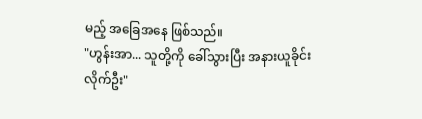မည့် အခြေအနေ ဖြစ်သည်။
"ဟွန်းအာ... သူတို့ကို ခေါ်သွားပြီး အနားယူခိုင်းလိုက်ဦး"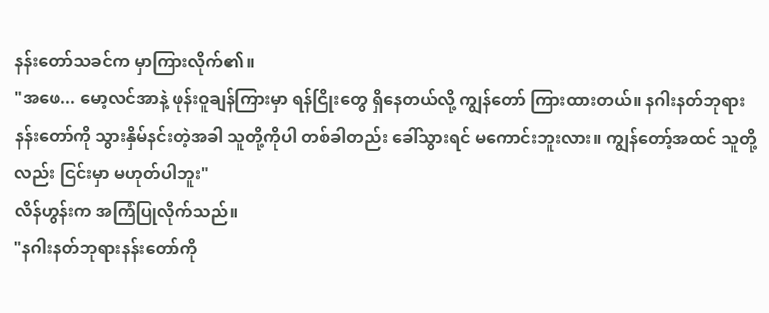နန်းတော်သခင်က မှာကြားလိုက်၏။
"အဖေ... မော့လင်အာနဲ့ ဖုန်းဝူချန်ကြားမှာ ရန်ငြိုးတွေ ရှိနေတယ်လို့ ကျွန်တော် ကြားထားတယ်။ နဂါးနတ်ဘုရားနန်းတော်ကို သွားနှိမ်နင်းတဲ့အခါ သူတို့ကိုပါ တစ်ခါတည်း ခေါ်သွားရင် မကောင်းဘူးလား။ ကျွန်တော့်အထင် သူတို့လည်း ငြင်းမှာ မဟုတ်ပါဘူး"
လိန်ဟွန်းက အကြံပြုလိုက်သည်။
"နဂါးနတ်ဘုရားနန်းတော်ကို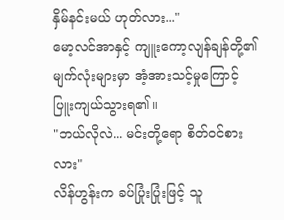နှိမ်နင်းမယ် ဟုတ်လား..."
မော့လင်အာနှင့် ကျူးကော့လျန်ချန်တို့၏ မျက်လုံးများမှာ အံ့အားသင့်မှုကြောင့် ပြူးကျယ်သွားရ၏။
"ဘယ်လိုလဲ... မင်းတို့ရော စိတ်ဝင်စားလား"
လိန်ဟွန်းက ခပ်ပြုံးပြုံးဖြင့် သူ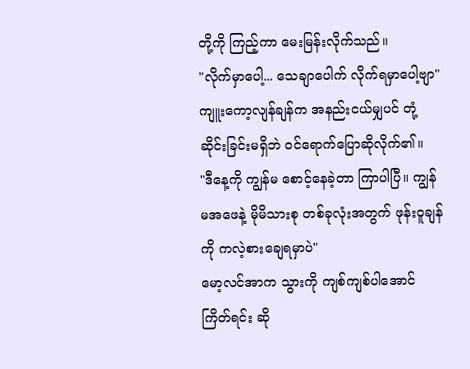တို့ကို ကြည့်ကာ မေးမြန်းလိုက်သည်။
"လိုက်မှာပေါ့... သေချာပေါက် လိုက်ရမှာပေါ့ဗျာ"
ကျူးကော့လျန်ချန်က အနည်းငယ်မျှပင် တုံ့ဆိုင်းခြင်းမရှိဘဲ ဝင်ရောက်ပြောဆိုလိုက်၏။
"ဒီနေ့ကို ကျွန်မ စောင့်နေခဲ့တာ ကြာပါပြီ။ ကျွန်မအဖေနဲ့ မိုမိသားစု တစ်ခုလုံးအတွက် ဖုန်းဝူချန်ကို ကလဲ့စားချေရမှာပဲ"
မော့လင်အာက သွားကို ကျစ်ကျစ်ပါအောင် ကြိတ်ရင်း ဆို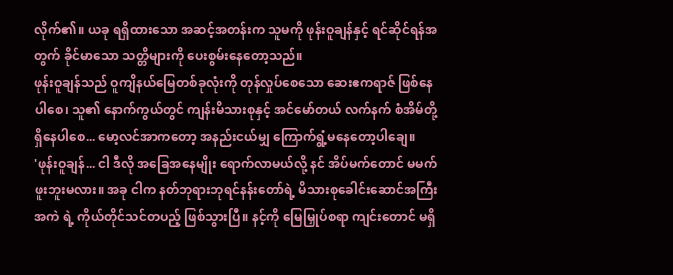လိုက်၏။ ယခု ရရှိထားသော အဆင့်အတန်းက သူမကို ဖုန်းဝူချန်နှင့် ရင်ဆိုင်ရန်အတွက် ခိုင်မာသော သတ္တိများကို ပေးစွမ်းနေတော့သည်။
ဖုန်းဝူချန်သည် ဝူကျိနယ်မြေတစ်ခုလုံးကို တုန်လှုပ်စေသော ဆေးဧကရာဇ် ဖြစ်နေပါစေ၊ သူ၏ နောက်ကွယ်တွင် ကျန်းမိသားစုနှင့် အင်မော်တယ် လက်နက် စံအိမ်တို့ ရှိနေပါစေ... မော့လင်အာကတော့ အနည်းငယ်မျှ ကြောက်ရွံ့မနေတော့ပါချေ။
'ဖုန်းဝူချန်... ငါ ဒီလို အခြေအနေမျိုး ရောက်လာမယ်လို့ နင် အိပ်မက်တောင် မမက်ဖူးဘူးမလား။ အခု ငါက နတ်ဘုရားဘုရင်နန်းတော်ရဲ့ မိသားစုခေါင်းဆောင်အကြီးအကဲ ရဲ့ ကိုယ်တိုင်သင်တပည့် ဖြစ်သွားပြီ။ နင့်ကို မြေမြှုပ်စရာ ကျင်းတောင် မရှိ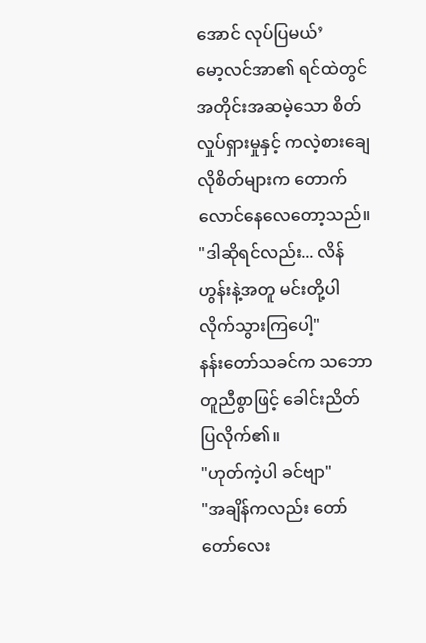အောင် လုပ်ပြမယ်’
မော့လင်အာ၏ ရင်ထဲတွင် အတိုင်းအဆမဲ့သော စိတ်လှုပ်ရှားမှုနှင့် ကလဲ့စားချေလိုစိတ်များက တောက်လောင်နေလေတော့သည်။
"ဒါဆိုရင်လည်း... လိန်ဟွန်းနဲ့အတူ မင်းတို့ပါ လိုက်သွားကြပေါ့"
နန်းတော်သခင်က သဘောတူညီစွာဖြင့် ခေါင်းညိတ်ပြလိုက်၏။
"ဟုတ်ကဲ့ပါ ခင်ဗျာ"
"အချိန်ကလည်း တော်တော်လေး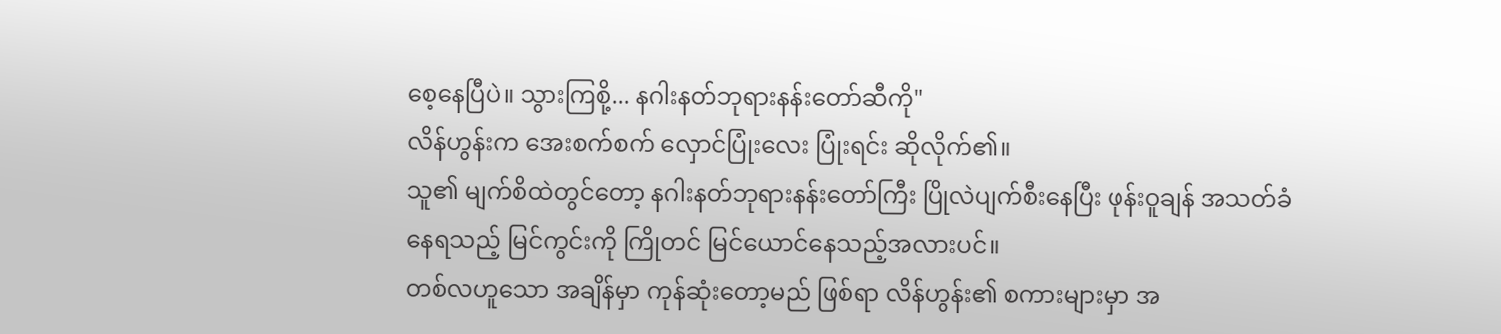စေ့နေပြီပဲ။ သွားကြစို့... နဂါးနတ်ဘုရားနန်းတော်ဆီကို"
လိန်ဟွန်းက အေးစက်စက် လှောင်ပြုံးလေး ပြုံးရင်း ဆိုလိုက်၏။
သူ၏ မျက်စိထဲတွင်တော့ နဂါးနတ်ဘုရားနန်းတော်ကြီး ပြိုလဲပျက်စီးနေပြီး ဖုန်းဝူချန် အသတ်ခံနေရသည့် မြင်ကွင်းကို ကြိုတင် မြင်ယောင်နေသည့်အလားပင်။
တစ်လဟူသော အချိန်မှာ ကုန်ဆုံးတော့မည် ဖြစ်ရာ လိန်ဟွန်း၏ စကားများမှာ အ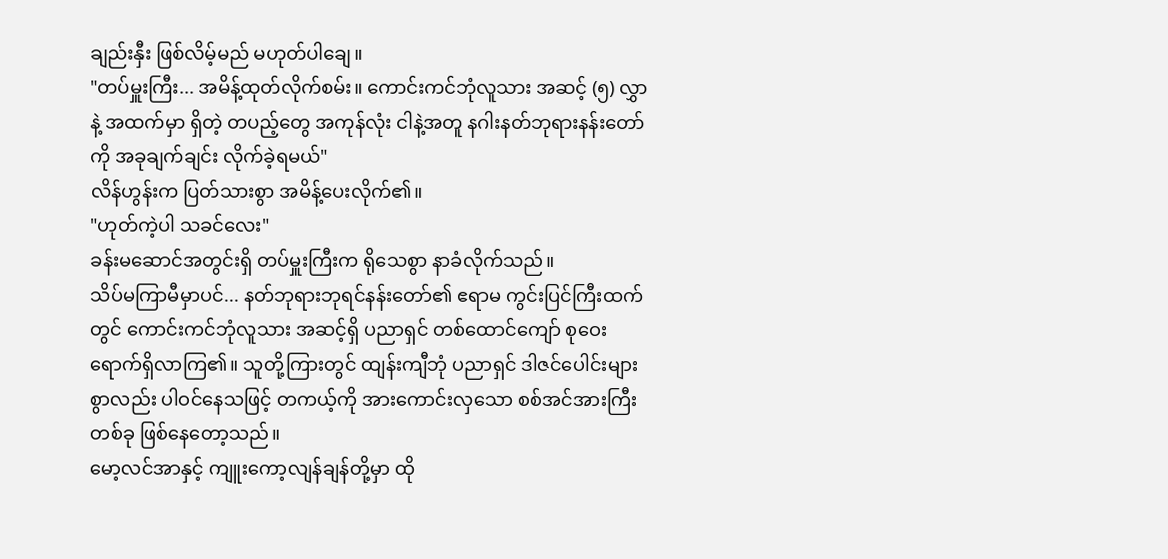ချည်းနှီး ဖြစ်လိမ့်မည် မဟုတ်ပါချေ။
"တပ်မှူးကြီး... အမိန့်ထုတ်လိုက်စမ်း။ ကောင်းကင်ဘုံလူသား အဆင့် (၅) လွှာနဲ့ အထက်မှာ ရှိတဲ့ တပည့်တွေ အကုန်လုံး ငါနဲ့အတူ နဂါးနတ်ဘုရားနန်းတော်ကို အခုချက်ချင်း လိုက်ခဲ့ရမယ်"
လိန်ဟွန်းက ပြတ်သားစွာ အမိန့်ပေးလိုက်၏။
"ဟုတ်ကဲ့ပါ သခင်လေး"
ခန်းမဆောင်အတွင်းရှိ တပ်မှူးကြီးက ရိုသေစွာ နာခံလိုက်သည်။
သိပ်မကြာမီမှာပင်... နတ်ဘုရားဘုရင်နန်းတော်၏ ဧရာမ ကွင်းပြင်ကြီးထက်တွင် ကောင်းကင်ဘုံလူသား အဆင့်ရှိ ပညာရှင် တစ်ထောင်ကျော် စုဝေးရောက်ရှိလာကြ၏။ သူတို့ကြားတွင် ထျန်းကျီဘုံ ပညာရှင် ဒါဇင်ပေါင်းများစွာလည်း ပါဝင်နေသဖြင့် တကယ့်ကို အားကောင်းလှသော စစ်အင်အားကြီး တစ်ခု ဖြစ်နေတော့သည်။
မော့လင်အာနှင့် ကျူးကော့လျန်ချန်တို့မှာ ထို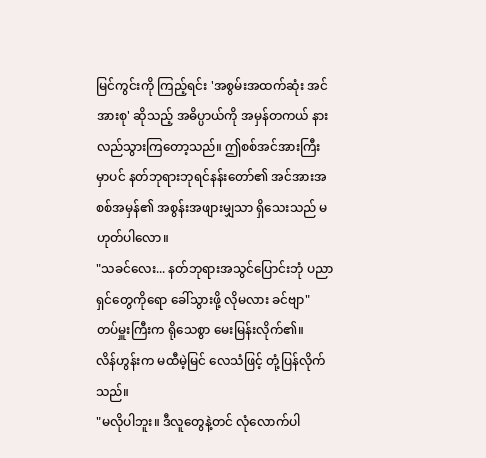မြင်ကွင်းကို ကြည့်ရင်း 'အစွမ်းအထက်ဆုံး အင်အားစု' ဆိုသည့် အဓိပ္ပာယ်ကို အမှန်တကယ် နားလည်သွားကြတော့သည်။ ဤစစ်အင်အားကြီးမှာပင် နတ်ဘုရားဘုရင်နန်းတော်၏ အင်အားအစစ်အမှန်၏ အစွန်းအဖျားမျှသာ ရှိသေးသည် မဟုတ်ပါလော။
"သခင်လေး... နတ်ဘုရားအသွင်ပြောင်းဘုံ ပညာရှင်တွေကိုရော ခေါ်သွားဖို့ လိုမလား ခင်ဗျာ"
တပ်မှူးကြီးက ရိုသေစွာ မေးမြန်းလိုက်၏။
လိန်ဟွန်းက မထီမဲ့မြင် လေသံဖြင့် တုံ့ပြန်လိုက်သည်။
"မလိုပါဘူး။ ဒီလူတွေနဲ့တင် လုံလောက်ပါ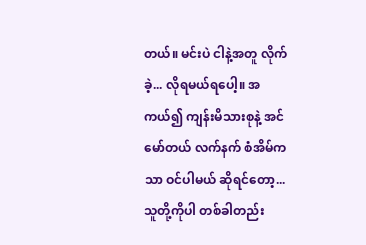တယ်။ မင်းပဲ ငါနဲ့အတူ လိုက်ခဲ့... လိုရမယ်ရပေါ့။ အကယ်၍ ကျန်းမိသားစုနဲ့ အင်မော်တယ် လက်နက် စံအိမ်ကသာ ဝင်ပါမယ် ဆိုရင်တော့... သူတို့ကိုပါ တစ်ခါတည်း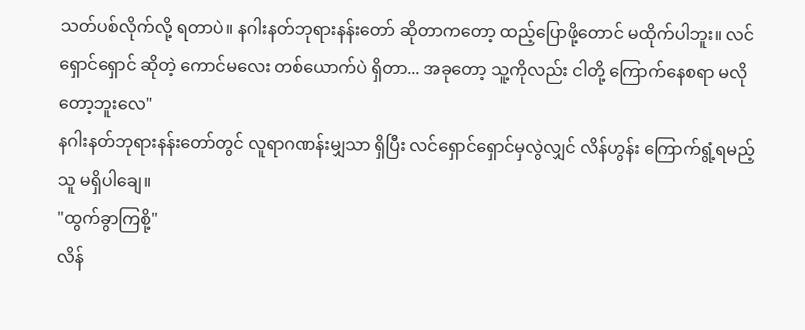သတ်ပစ်လိုက်လို့ ရတာပဲ။ နဂါးနတ်ဘုရားနန်းတော် ဆိုတာကတော့ ထည့်ပြောဖို့တောင် မထိုက်ပါဘူး။ လင်ရှောင်ရှောင် ဆိုတဲ့ ကောင်မလေး တစ်ယောက်ပဲ ရှိတာ... အခုတော့ သူ့ကိုလည်း ငါတို့ ကြောက်နေစရာ မလိုတော့ဘူးလေ"
နဂါးနတ်ဘုရားနန်းတော်တွင် လူရာဂဏန်းမျှသာ ရှိပြီး လင်ရှောင်ရှောင်မှလွဲလျှင် လိန်ဟွန်း ကြောက်ရွံ့ရမည့်သူ မရှိပါချေ။
"ထွက်ခွာကြစို့"
လိန်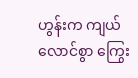ဟွန်းက ကျယ်လောင်စွာ ကြွေး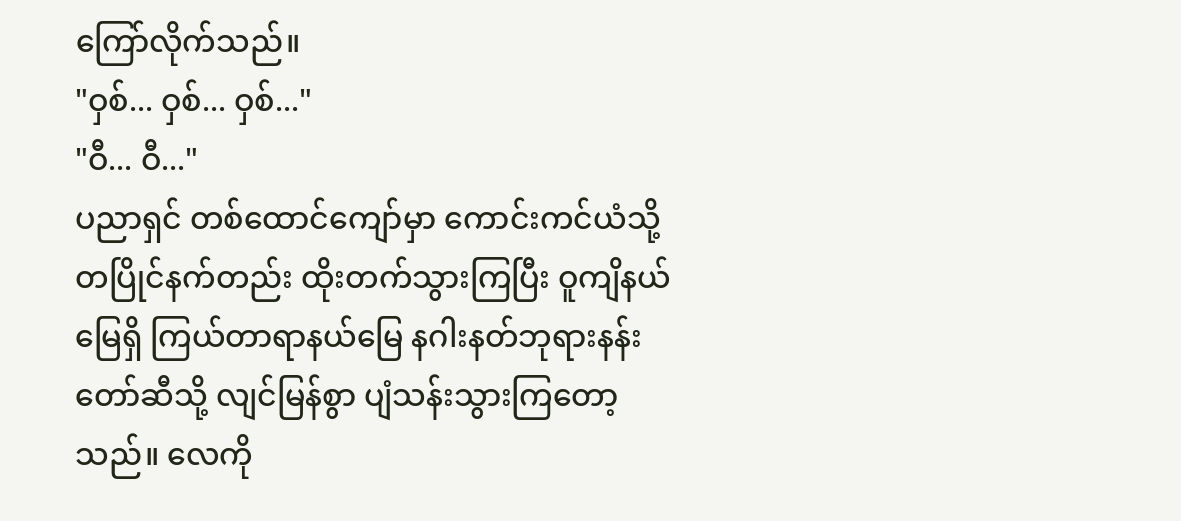ကြော်လိုက်သည်။
"ဝှစ်... ဝှစ်... ဝှစ်..."
"ဝီ... ဝီ..."
ပညာရှင် တစ်ထောင်ကျော်မှာ ကောင်းကင်ယံသို့ တပြိုင်နက်တည်း ထိုးတက်သွားကြပြီး ဝူကျိနယ်မြေရှိ ကြယ်တာရာနယ်မြေ နဂါးနတ်ဘုရားနန်းတော်ဆီသို့ လျင်မြန်စွာ ပျံသန်းသွားကြတော့သည်။ လေကို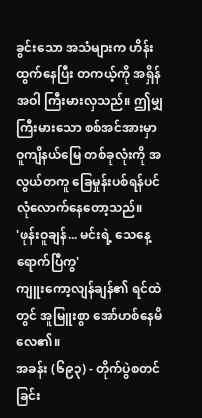ခွင်းသော အသံများက ဟိန်းထွက်နေပြီး တကယ့်ကို အရှိန်အဝါ ကြီးမားလှသည်။ ဤမျှကြီးမားသော စစ်အင်အားမှာ ဝူကျိနယ်မြေ တစ်ခုလုံးကို အလွယ်တကူ ခြေမှုန်းပစ်ရန်ပင် လုံလောက်နေတော့သည်။
'ဖုန်းဝူချန်... မင်းရဲ့ သေနေ့ ရောက်ပြီကွ'
ကျူးကော့လျန်ချန်၏ ရင်ထဲတွင် အူမြူးစွာ အော်ဟစ်နေမိလေ၏။
အခန်း (၆၉၃) - တိုက်ပွဲစတင်ခြင်း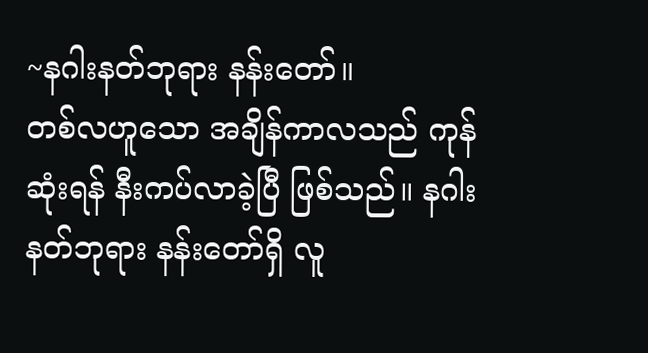~နဂါးနတ်ဘုရား နန်းတော်။
တစ်လဟူသော အချိန်ကာလသည် ကုန်ဆုံးရန် နီးကပ်လာခဲ့ပြီ ဖြစ်သည်။ နဂါးနတ်ဘုရား နန်းတော်ရှိ လူ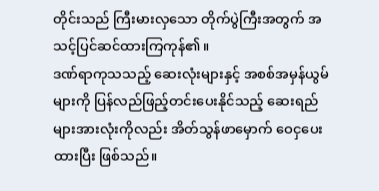တိုင်းသည် ကြီးမားလှသော တိုက်ပွဲကြီးအတွက် အသင့်ပြင်ဆင်ထားကြကုန်၏။
ဒဏ်ရာကုသသည့် ဆေးလုံးများနှင့် အစစ်အမှန်ယွမ်များကို ပြန်လည်ဖြည့်တင်းပေးနိုင်သည့် ဆေးရည်များအားလုံးကိုလည်း အိတ်သွန်ဖာမှောက် ဝေငှပေးထားပြီး ဖြစ်သည်။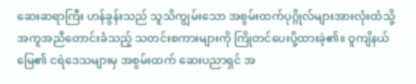ဆေးဆရာကြီး ဟန်ခွန်းသည် သူသိကျွမ်းသော အစွမ်းထက်ပုဂ္ဂိုလ်များအားလုံးထံသို့ အကူအညီတောင်းခံသည့် သတင်းစကားများကို ကြိုတင်ပေးပို့ထားခဲ့၏။ ဝူကျိနယ်မြေ၏ ငရဲဒေသများမှ အစွမ်းထက် ဆေးပညာရှင် အ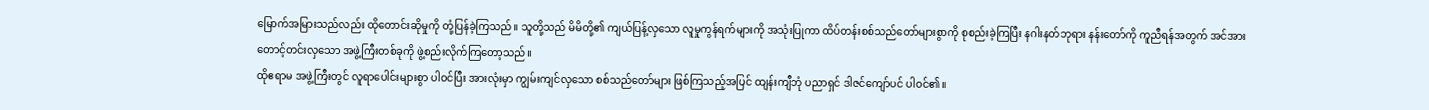မြောက်အမြားသည်လည်း ထိုတောင်းဆိုမှုကို တုံ့ပြန်ခဲ့ကြသည်။ သူတို့သည် မိမိတို့၏ ကျယ်ပြန့်လှသော လူမှုကွန်ရက်များကို အသုံးပြုကာ ထိပ်တန်းစစ်သည်တော်များစွာကို စုစည်းခဲ့ကြပြီး နဂါးနတ်ဘုရား နန်းတော်ကို ကူညီရန်အတွက် အင်အားတောင့်တင်းလှသော အဖွဲ့ကြီးတစ်ခုကို ဖွဲ့စည်းလိုက်ကြတော့သည်။
ထိုဧရာမ အဖွဲ့ကြီးတွင် လူရာပေါင်းများစွာ ပါဝင်ပြီး အားလုံးမှာ ကျွမ်းကျင်လှသော စစ်သည်တော်များ ဖြစ်ကြသည့်အပြင် ထျန်းကျီဘုံ ပညာရှင် ဒါဇင်ကျော်ပင် ပါဝင်၏။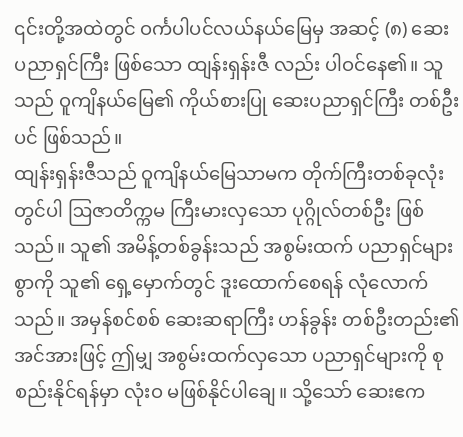၎င်းတို့အထဲတွင် ဝင်္ကပါပင်လယ်နယ်မြေမှ အဆင့် (၈) ဆေးပညာရှင်ကြီး ဖြစ်သော ထျန်းရှန်းဇီ လည်း ပါဝင်နေ၏။ သူသည် ဝူကျိနယ်မြေ၏ ကိုယ်စားပြု ဆေးပညာရှင်ကြီး တစ်ဦးပင် ဖြစ်သည်။
ထျန်းရှန်းဇီသည် ဝူကျိနယ်မြေသာမက တိုက်ကြီးတစ်ခုလုံးတွင်ပါ ဩဇာတိက္ကမ ကြီးမားလှသော ပုဂ္ဂိုလ်တစ်ဦး ဖြစ်သည်။ သူ၏ အမိန့်တစ်ခွန်းသည် အစွမ်းထက် ပညာရှင်များစွာကို သူ၏ ရှေ့မှောက်တွင် ဒူးထောက်စေရန် လုံလောက်သည်။ အမှန်စင်စစ် ဆေးဆရာကြီး ဟန်ခွန်း တစ်ဦးတည်း၏ အင်အားဖြင့် ဤမျှ အစွမ်းထက်လှသော ပညာရှင်များကို စုစည်းနိုင်ရန်မှာ လုံးဝ မဖြစ်နိုင်ပါချေ။ သို့သော် ဆေးဧက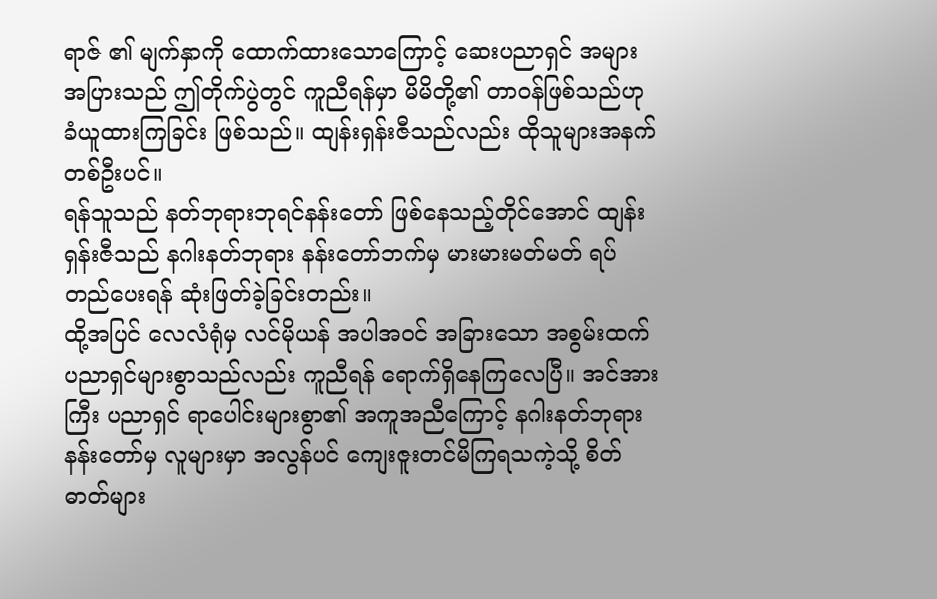ရာဇ် ၏ မျက်နှာကို ထောက်ထားသောကြောင့် ဆေးပညာရှင် အများအပြားသည် ဤတိုက်ပွဲတွင် ကူညီရန်မှာ မိမိတို့၏ တာဝန်ဖြစ်သည်ဟု ခံယူထားကြခြင်း ဖြစ်သည်။ ထျန်းရှန်းဇီသည်လည်း ထိုသူများအနက် တစ်ဦးပင်။
ရန်သူသည် နတ်ဘုရားဘုရင်နန်းတော် ဖြစ်နေသည့်တိုင်အောင် ထျန်းရှန်းဇီသည် နဂါးနတ်ဘုရား နန်းတော်ဘက်မှ မားမားမတ်မတ် ရပ်တည်ပေးရန် ဆုံးဖြတ်ခဲ့ခြင်းတည်း။
ထို့အပြင် လေလံရုံမှ လင်မိုယန် အပါအဝင် အခြားသော အစွမ်းထက် ပညာရှင်များစွာသည်လည်း ကူညီရန် ရောက်ရှိနေကြလေပြီ။ အင်အားကြီး ပညာရှင် ရာပေါင်းများစွာ၏ အကူအညီကြောင့် နဂါးနတ်ဘုရား နန်းတော်မှ လူများမှာ အလွန်ပင် ကျေးဇူးတင်မိကြရသကဲ့သို့ စိတ်ဓာတ်များ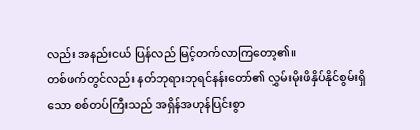လည်း အနည်းငယ် ပြန်လည် မြင့်တက်လာကြတော့၏။
တစ်ဖက်တွင်လည်း နတ်ဘုရားဘုရင်နန်းတော်၏ လွှမ်းမိုးဖိနှိပ်နိုင်စွမ်းရှိသော စစ်တပ်ကြီးသည် အရှိန်အဟုန်ပြင်းစွာ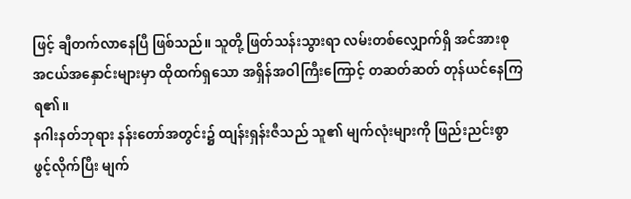ဖြင့် ချီတက်လာနေပြီ ဖြစ်သည်။ သူတို့ ဖြတ်သန်းသွားရာ လမ်းတစ်လျှောက်ရှိ အင်အားစု အငယ်အနှောင်းများမှာ ထိုထက်ရှသော အရှိန်အဝါကြီးကြောင့် တဆတ်ဆတ် တုန်ယင်နေကြရ၏။
နဂါးနတ်ဘုရား နန်းတော်အတွင်း၌ ထျန်းရှန်းဇီသည် သူ၏ မျက်လုံးများကို ဖြည်းညင်းစွာ ဖွင့်လိုက်ပြီး မျက်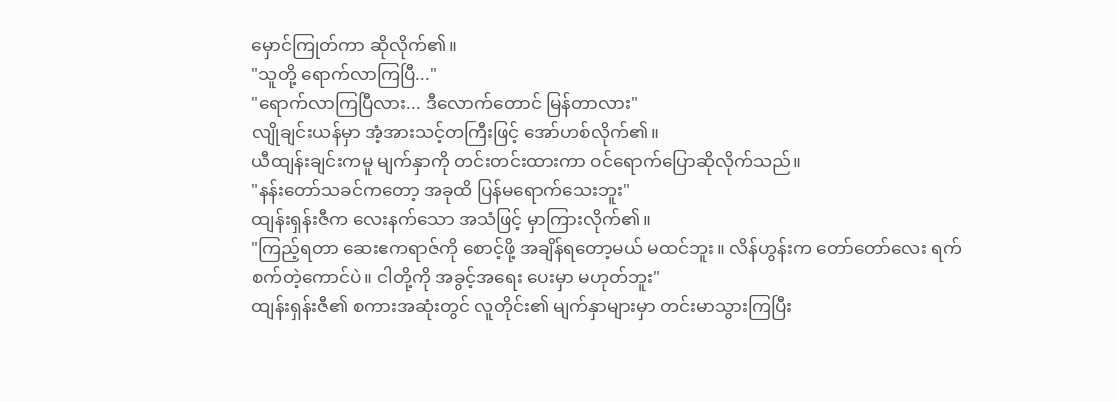မှောင်ကြုတ်ကာ ဆိုလိုက်၏။
"သူတို့ ရောက်လာကြပြီ..."
"ရောက်လာကြပြီလား... ဒီလောက်တောင် မြန်တာလား"
လျိုချင်းယန်မှာ အံ့အားသင့်တကြီးဖြင့် အော်ဟစ်လိုက်၏။
ယီထျန်းချင်းကမူ မျက်နှာကို တင်းတင်းထားကာ ဝင်ရောက်ပြောဆိုလိုက်သည်။
"နန်းတော်သခင်ကတော့ အခုထိ ပြန်မရောက်သေးဘူး"
ထျန်းရှန်းဇီက လေးနက်သော အသံဖြင့် မှာကြားလိုက်၏။
"ကြည့်ရတာ ဆေးဧကရာဇ်ကို စောင့်ဖို့ အချိန်ရတော့မယ် မထင်ဘူး။ လိန်ဟွန်းက တော်တော်လေး ရက်စက်တဲ့ကောင်ပဲ။ ငါတို့ကို အခွင့်အရေး ပေးမှာ မဟုတ်ဘူး"
ထျန်းရှန်းဇီ၏ စကားအဆုံးတွင် လူတိုင်း၏ မျက်နှာများမှာ တင်းမာသွားကြပြီး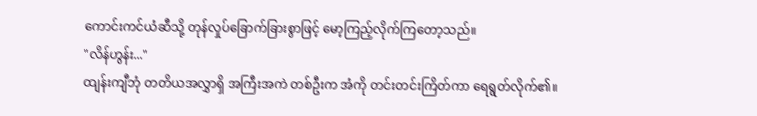ကောင်းကင်ယံဆီသို့ တုန်လှုပ်ခြောက်ခြားစွာဖြင့် မော့ကြည့်လိုက်ကြတော့သည်။
"လိန်ဟွန်း..."
ထျန်းကျီဘုံ တတိယအလွှာရှိ အကြီးအကဲ တစ်ဦးက အံကို တင်းတင်းကြိတ်ကာ ရေရွတ်လိုက်၏။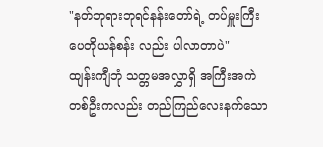"နတ်ဘုရားဘုရင်နန်းတော်ရဲ့ တပ်မှူးကြီး ပေတိုယန်စန်း လည်း ပါလာတာပဲ"
ထျန်းကျီဘုံ သတ္တမအလွှာရှိ အကြီးအကဲ တစ်ဦးကလည်း တည်ကြည်လေးနက်သော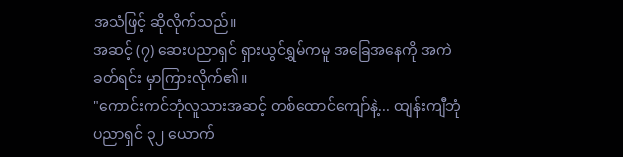အသံဖြင့် ဆိုလိုက်သည်။
အဆင့် (၇) ဆေးပညာရှင် ရှားယွင်ရွှမ်ကမူ အခြေအနေကို အကဲခတ်ရင်း မှာကြားလိုက်၏။
"ကောင်းကင်ဘုံလူသားအဆင့် တစ်ထောင်ကျော်နဲ့... ထျန်းကျီဘုံ ပညာရှင် ၃၂ ယောက်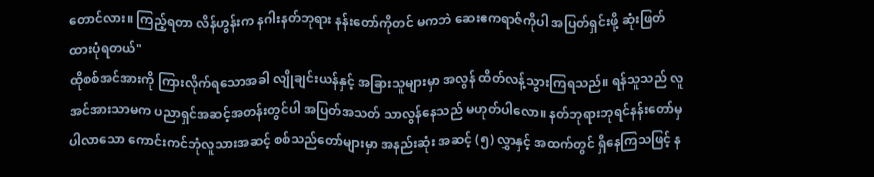တောင်လား။ ကြည့်ရတာ လိန်ဟွန်းက နဂါးနတ်ဘုရား နန်းတော်ကိုတင် မကဘဲ ဆေးဧကရာဇ်ကိုပါ အပြတ်ရှင်းဖို့ ဆုံးဖြတ်ထားပုံရတယ်"
ထိုစစ်အင်အားကို ကြားလိုက်ရသောအခါ လျိုချင်းယန်နှင့် အခြားသူများမှာ အလွန် ထိတ်လန့်သွားကြရသည်။ ရန်သူသည် လူအင်အားသာမက ပညာရှင်အဆင့်အတန်းတွင်ပါ အပြတ်အသတ် သာလွန်နေသည် မဟုတ်ပါလော။ နတ်ဘုရားဘုရင်နန်းတော်မှ ပါလာသော ကောင်းကင်ဘုံလူသားအဆင့် စစ်သည်တော်များမှာ အနည်းဆုံး အဆင့် (၅) လွှာနှင့် အထက်တွင် ရှိနေကြသဖြင့် န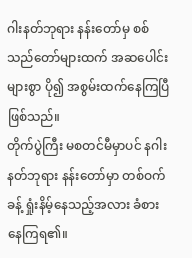ဂါးနတ်ဘုရား နန်းတော်မှ စစ်သည်တော်များထက် အဆပေါင်းများစွာ ပို၍ အစွမ်းထက်နေကြပြီ ဖြစ်သည်။
တိုက်ပွဲကြီး မစတင်မီမှာပင် နဂါးနတ်ဘုရား နန်းတော်မှာ တစ်ဝက်ခန့် ရှုံးနိမ့်နေသည့်အလား ခံစားနေကြရ၏။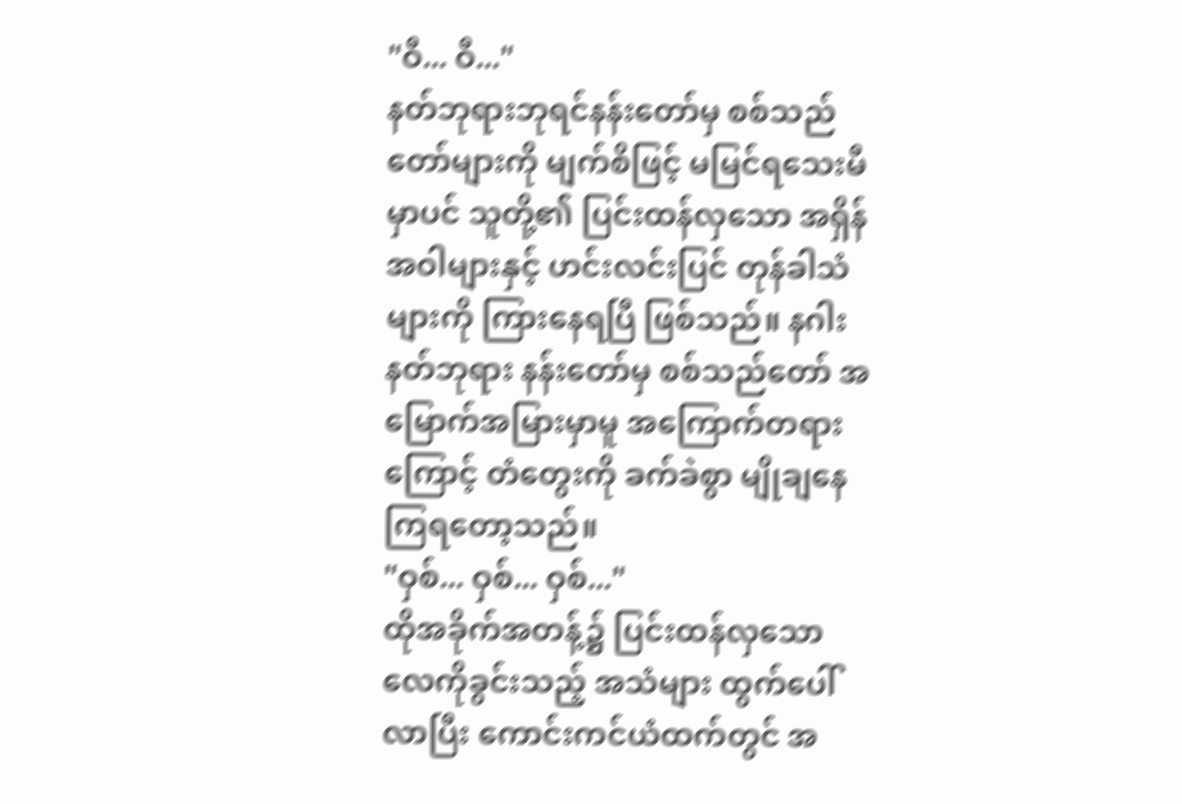"ဝီ... ဝီ..."
နတ်ဘုရားဘုရင်နန်းတော်မှ စစ်သည်တော်များကို မျက်စိဖြင့် မမြင်ရသေးမီမှာပင် သူတို့၏ ပြင်းထန်လှသော အရှိန်အဝါများနှင့် ဟင်းလင်းပြင် တုန်ခါသံများကို ကြားနေရပြီ ဖြစ်သည်။ နဂါးနတ်ဘုရား နန်းတော်မှ စစ်သည်တော် အမြောက်အမြားမှာမူ အကြောက်တရားကြောင့် တံတွေးကို ခက်ခဲစွာ မျိုချနေကြရတော့သည်။
"ဝှစ်... ဝှစ်... ဝှစ်..."
ထိုအခိုက်အတန့်၌ ပြင်းထန်လှသော လေကိုခွင်းသည့် အသံများ ထွက်ပေါ်လာပြီး ကောင်းကင်ယံထက်တွင် အ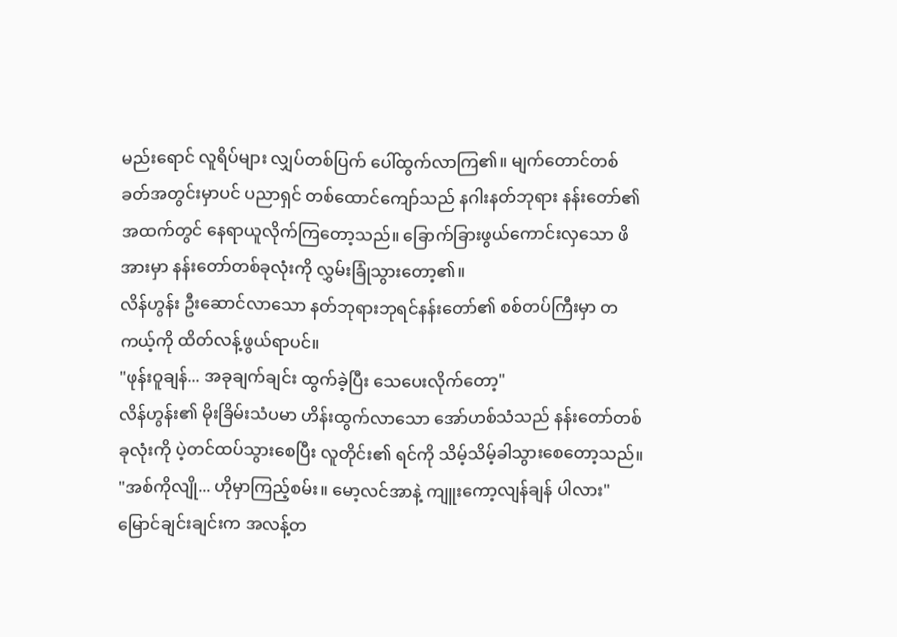မည်းရောင် လူရိပ်များ လျှပ်တစ်ပြက် ပေါ်ထွက်လာကြ၏။ မျက်တောင်တစ်ခတ်အတွင်းမှာပင် ပညာရှင် တစ်ထောင်ကျော်သည် နဂါးနတ်ဘုရား နန်းတော်၏ အထက်တွင် နေရာယူလိုက်ကြတော့သည်။ ခြောက်ခြားဖွယ်ကောင်းလှသော ဖိအားမှာ နန်းတော်တစ်ခုလုံးကို လွှမ်းခြုံသွားတော့၏။
လိန်ဟွန်း ဦးဆောင်လာသော နတ်ဘုရားဘုရင်နန်းတော်၏ စစ်တပ်ကြီးမှာ တကယ့်ကို ထိတ်လန့်ဖွယ်ရာပင်။
"ဖုန်းဝူချန်... အခုချက်ချင်း ထွက်ခဲ့ပြီး သေပေးလိုက်တော့"
လိန်ဟွန်း၏ မိုးခြိမ်းသံပမာ ဟိန်းထွက်လာသော အော်ဟစ်သံသည် နန်းတော်တစ်ခုလုံးကို ပဲ့တင်ထပ်သွားစေပြီး လူတိုင်း၏ ရင်ကို သိမ့်သိမ့်ခါသွားစေတော့သည်။
"အစ်ကိုလျို... ဟိုမှာကြည့်စမ်း။ မော့လင်အာနဲ့ ကျူးကော့လျန်ချန် ပါလား"
မြောင်ချင်းချင်းက အလန့်တ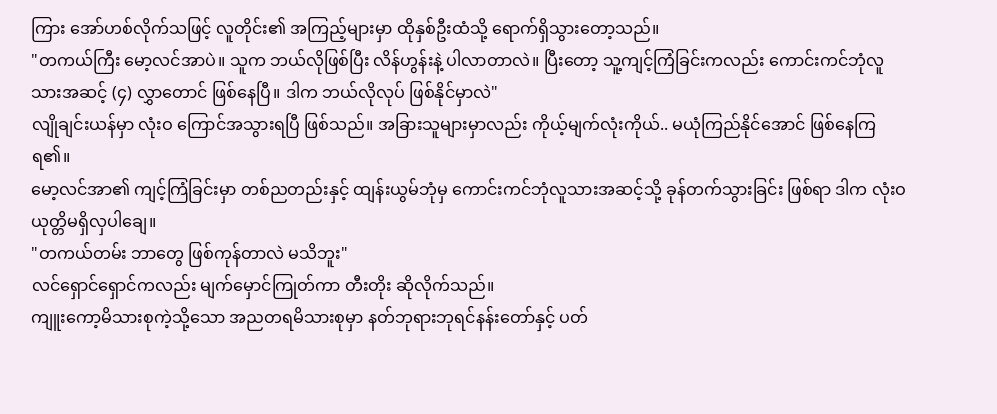ကြား အော်ဟစ်လိုက်သဖြင့် လူတိုင်း၏ အကြည့်များမှာ ထိုနှစ်ဦးထံသို့ ရောက်ရှိသွားတော့သည်။
"တကယ်ကြီး မော့လင်အာပဲ။ သူက ဘယ်လိုဖြစ်ပြီး လိန်ဟွန်းနဲ့ ပါလာတာလဲ။ ပြီးတော့ သူ့ကျင့်ကြံခြင်းကလည်း ကောင်းကင်ဘုံလူသားအဆင့် (၄) လွှာတောင် ဖြစ်နေပြီ။ ဒါက ဘယ်လိုလုပ် ဖြစ်နိုင်မှာလဲ"
လျိုချင်းယန်မှာ လုံးဝ ကြောင်အသွားရပြီ ဖြစ်သည်။ အခြားသူများမှာလည်း ကိုယ့်မျက်လုံးကိုယ်.. မယုံကြည်နိုင်အောင် ဖြစ်နေကြရ၏။
မော့လင်အာ၏ ကျင့်ကြံခြင်းမှာ တစ်ညတည်းနှင့် ထျန်းယွမ်ဘုံမှ ကောင်းကင်ဘုံလူသားအဆင့်သို့ ခုန်တက်သွားခြင်း ဖြစ်ရာ ဒါက လုံးဝ ယုတ္တိမရှိလှပါချေ။
"တကယ်တမ်း ဘာတွေ ဖြစ်ကုန်တာလဲ မသိဘူး"
လင်ရှောင်ရှောင်ကလည်း မျက်မှောင်ကြုတ်ကာ တီးတိုး ဆိုလိုက်သည်။
ကျူးကော့မိသားစုကဲ့သို့သော အညတရမိသားစုမှာ နတ်ဘုရားဘုရင်နန်းတော်နှင့် ပတ်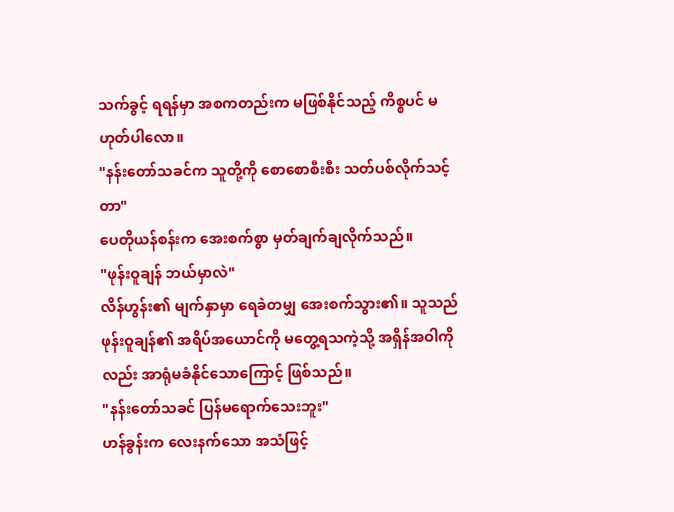သက်ခွင့် ရရန်မှာ အစကတည်းက မဖြစ်နိုင်သည့် ကိစ္စပင် မဟုတ်ပါလော။
"နန်းတော်သခင်က သူတို့ကို စောစောစီးစီး သတ်ပစ်လိုက်သင့်တာ"
ပေတိုယန်စန်းက အေးစက်စွာ မှတ်ချက်ချလိုက်သည်။
"ဖုန်းဝူချန် ဘယ်မှာလဲ"
လိန်ဟွန်း၏ မျက်နှာမှာ ရေခဲတမျှ အေးစက်သွား၏။ သူသည် ဖုန်းဝူချန်၏ အရိပ်အယောင်ကို မတွေ့ရသကဲ့သို့ အရှိန်အဝါကိုလည်း အာရုံမခံနိုင်သောကြောင့် ဖြစ်သည်။
"နန်းတော်သခင် ပြန်မရောက်သေးဘူး"
ဟန်ခွန်းက လေးနက်သော အသံဖြင့်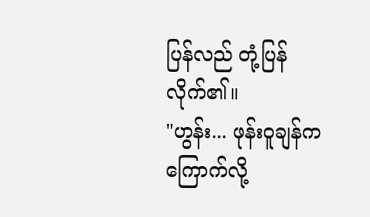ပြန်လည် တုံ့ပြန်လိုက်၏။
"ဟွန်း... ဖုန်းဝူချန်က ကြောက်လို့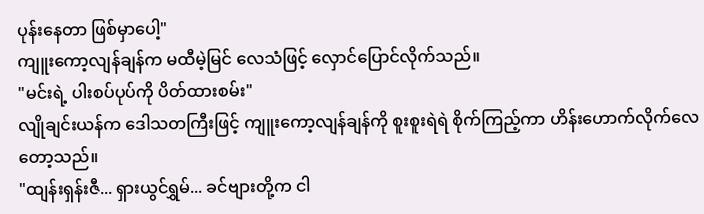ပုန်းနေတာ ဖြစ်မှာပေါ့"
ကျူးကော့လျန်ချန်က မထီမဲ့မြင် လေသံဖြင့် လှောင်ပြောင်လိုက်သည်။
"မင်းရဲ့ ပါးစပ်ပုပ်ကို ပိတ်ထားစမ်း"
လျိုချင်းယန်က ဒေါသတကြီးဖြင့် ကျူးကော့လျန်ချန်ကို စူးစူးရဲရဲ စိုက်ကြည့်ကာ ဟိန်းဟောက်လိုက်လေတော့သည်။
"ထျန်းရှန်းဇီ... ရှားယွင်ရွှမ်... ခင်ဗျားတို့က ငါ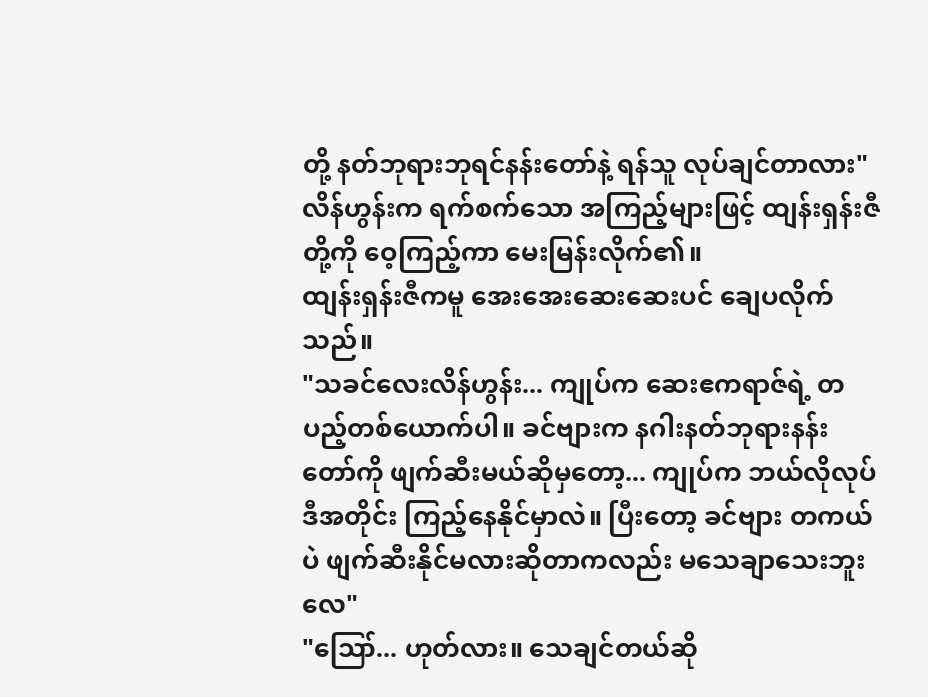တို့ နတ်ဘုရားဘုရင်နန်းတော်နဲ့ ရန်သူ လုပ်ချင်တာလား"
လိန်ဟွန်းက ရက်စက်သော အကြည့်များဖြင့် ထျန်းရှန်းဇီတို့ကို ဝေ့ကြည့်ကာ မေးမြန်းလိုက်၏။
ထျန်းရှန်းဇီကမူ အေးအေးဆေးဆေးပင် ချေပလိုက်သည်။
"သခင်လေးလိန်ဟွန်း... ကျုပ်က ဆေးဧကရာဇ်ရဲ့ တပည့်တစ်ယောက်ပါ။ ခင်ဗျားက နဂါးနတ်ဘုရားနန်းတော်ကို ဖျက်ဆီးမယ်ဆိုမှတော့... ကျုပ်က ဘယ်လိုလုပ် ဒီအတိုင်း ကြည့်နေနိုင်မှာလဲ။ ပြီးတော့ ခင်ဗျား တကယ်ပဲ ဖျက်ဆီးနိုင်မလားဆိုတာကလည်း မသေချာသေးဘူးလေ"
"ဪ... ဟုတ်လား။ သေချင်တယ်ဆို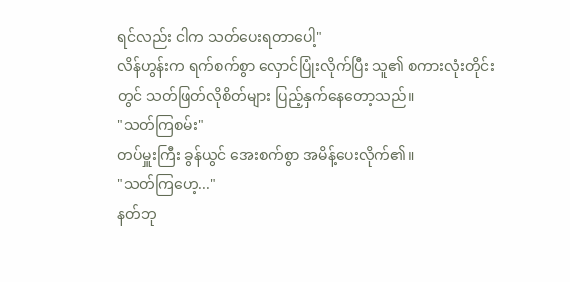ရင်လည်း ငါက သတ်ပေးရတာပေါ့"
လိန်ဟွန်းက ရက်စက်စွာ လှောင်ပြုံးလိုက်ပြီး သူ၏ စကားလုံးတိုင်းတွင် သတ်ဖြတ်လိုစိတ်များ ပြည့်နှက်နေတော့သည်။
"သတ်ကြစမ်း"
တပ်မှူးကြီး ခွန်ယွင် အေးစက်စွာ အမိန့်ပေးလိုက်၏။
"သတ်ကြဟေ့..."
နတ်ဘု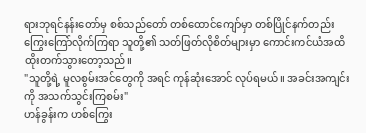ရားဘုရင်နန်းတော်မှ စစ်သည်တော် တစ်ထောင်ကျော်မှာ တစ်ပြိုင်နက်တည်း ကြွေးကြော်လိုက်ကြရာ သူတို့၏ သတ်ဖြတ်လိုစိတ်များမှာ ကောင်းကင်ယံအထိ ထိုးတက်သွားတော့သည်။
"သူတို့ရဲ့ မူလစွမ်းအင်တွေကို အရင် ကုန်ဆုံးအောင် လုပ်ရမယ်။ အခင်းအကျင်းကို အသက်သွင်းကြစမ်း"
ဟန်ခွန်းက ဟစ်ကြွေး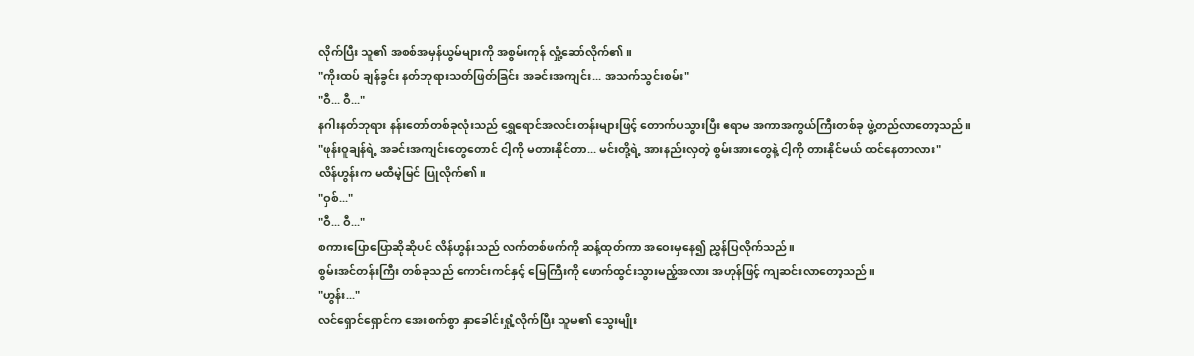လိုက်ပြီး သူ၏ အစစ်အမှန်ယွမ်များကို အစွမ်းကုန် လှုံ့ဆော်လိုက်၏။
"ကိုးထပ် ချန်ခွင်း နတ်ဘုရားသတ်ဖြတ်ခြင်း အခင်းအကျင်း... အသက်သွင်းစမ်း"
"ဝီ... ဝီ..."
နဂါးနတ်ဘုရား နန်းတော်တစ်ခုလုံးသည် ရွှေရောင်အလင်းတန်းများဖြင့် တောက်ပသွားပြီး ဧရာမ အကာအကွယ်ကြီးတစ်ခု ဖွဲ့တည်လာတော့သည်။
"ဖုန်းဝူချန်ရဲ့ အခင်းအကျင်းတွေတောင် ငါ့ကို မတားနိုင်တာ... မင်းတို့ရဲ့ အားနည်းလှတဲ့ စွမ်းအားတွေနဲ့ ငါ့ကို တားနိုင်မယ် ထင်နေတာလား"
လိန်ဟွန်းက မထီမဲ့မြင် ပြုလိုက်၏။
"ဝှစ်..."
"ဝီ... ဝီ..."
စကားပြောပြောဆိုဆိုပင် လိန်ဟွန်းသည် လက်တစ်ဖက်ကို ဆန့်ထုတ်ကာ အဝေးမှနေ၍ ညွှန်ပြလိုက်သည်။
စွမ်းအင်တန်းကြီး တစ်ခုသည် ကောင်းကင်နှင့် မြေကြီးကို ဖောက်ထွင်းသွားမည့်အလား အဟုန်ဖြင့် ကျဆင်းလာတော့သည်။
"ဟွန်း..."
လင်ရှောင်ရှောင်က အေးစက်စွာ နှာခေါင်းရှုံ့လိုက်ပြီး သူမ၏ သွေးမျိုး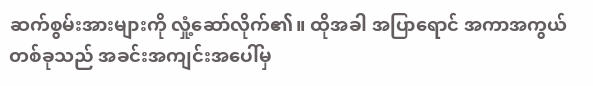ဆက်စွမ်းအားများကို လှုံ့ဆော်လိုက်၏။ ထိုအခါ အပြာရောင် အကာအကွယ်တစ်ခုသည် အခင်းအကျင်းအပေါ်မှ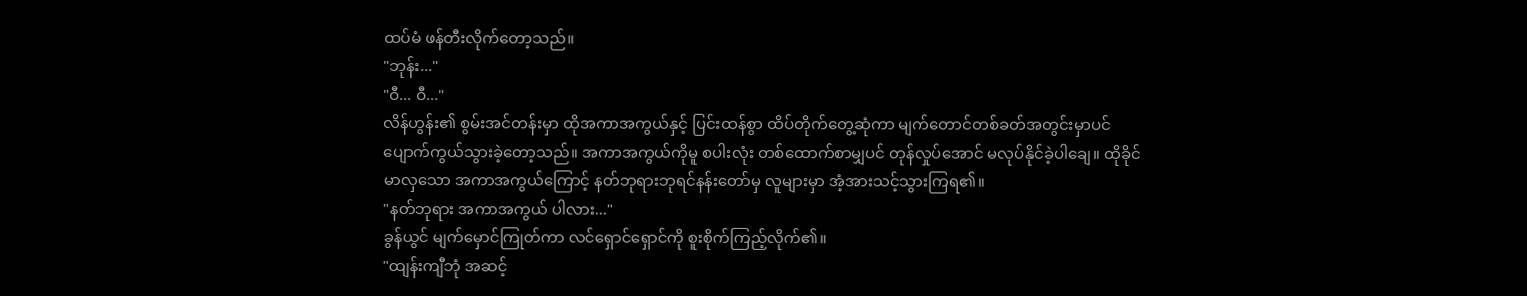ထပ်မံ ဖန်တီးလိုက်တော့သည်။
"ဘုန်း..."
"ဝီ... ဝီ..."
လိန်ဟွန်း၏ စွမ်းအင်တန်းမှာ ထိုအကာအကွယ်နှင့် ပြင်းထန်စွာ ထိပ်တိုက်တွေ့ဆုံကာ မျက်တောင်တစ်ခတ်အတွင်းမှာပင် ပျောက်ကွယ်သွားခဲ့တော့သည်။ အကာအကွယ်ကိုမူ စပါးလုံး တစ်ထောက်စာမျှပင် တုန်လှုပ်အောင် မလုပ်နိုင်ခဲ့ပါချေ။ ထိုခိုင်မာလှသော အကာအကွယ်ကြောင့် နတ်ဘုရားဘုရင်နန်းတော်မှ လူများမှာ အံ့အားသင့်သွားကြရ၏။
"နတ်ဘုရား အကာအကွယ် ပါလား..."
ခွန်ယွင် မျက်မှောင်ကြုတ်ကာ လင်ရှောင်ရှောင်ကို စူးစိုက်ကြည့်လိုက်၏။
"ထျန်းကျီဘုံ အဆင့်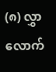(၈) လွှာလောက်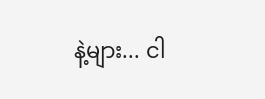နဲ့များ... ငါ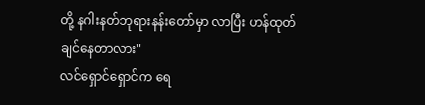တို့ နဂါးနတ်ဘုရားနန်းတော်မှာ လာပြီး ဟန်ထုတ်ချင်နေတာလား"
လင်ရှောင်ရှောင်က ရေ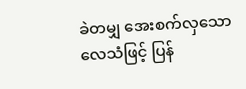ခဲတမျှ အေးစက်လှသော လေသံဖြင့် ပြန်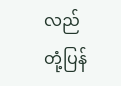လည် တုံ့ပြန်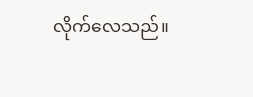လိုက်လေသည်။